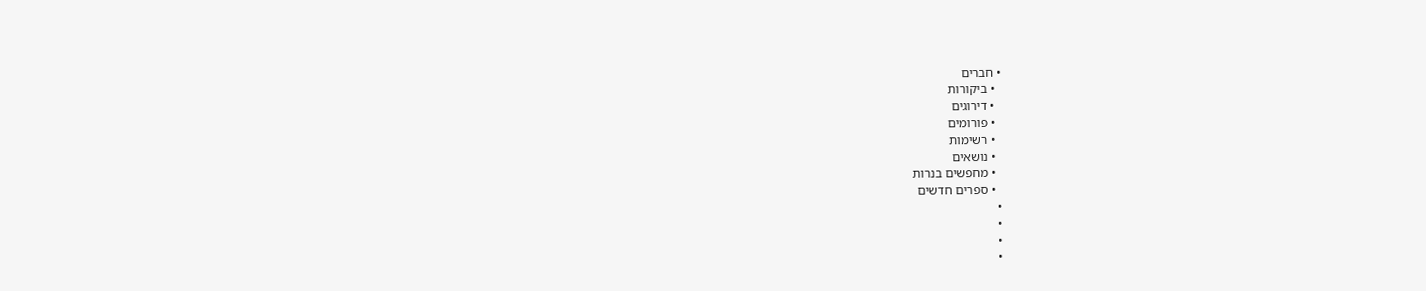• חברים
  • ביקורות
  • דירוגים
  • פורומים
  • רשימות
  • נושאים
  • מחפשים בנרות
  • ספרים חדשים
•
•
•
•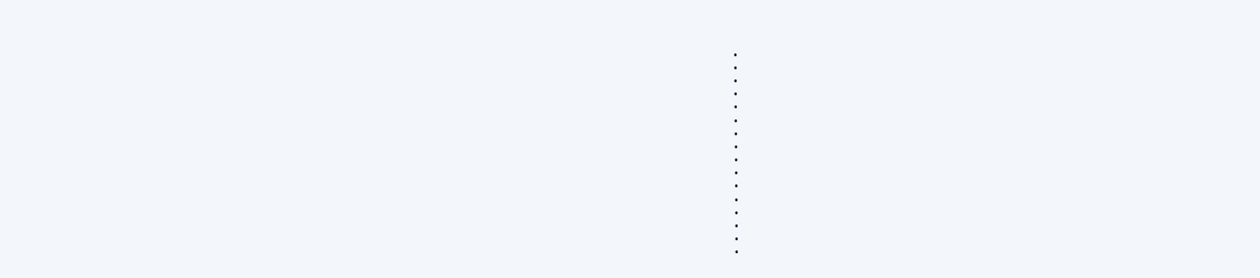•
•
•
•
•
•
•
•
•
•
•
•
•
•
•
•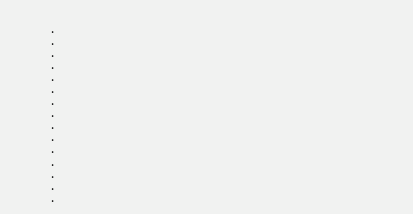•
•
•
•
•
•
•
•
•
•
•
•
•
•
•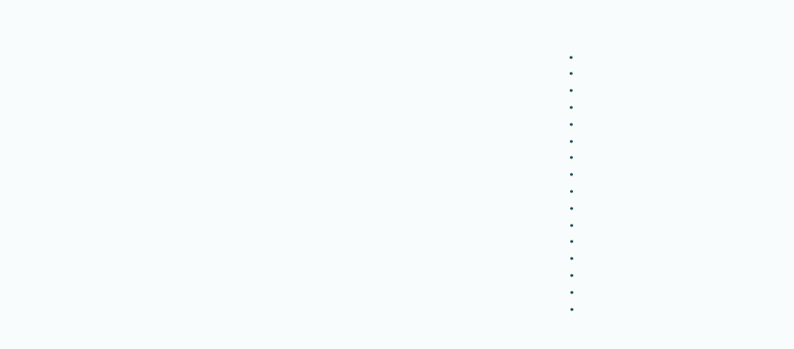•
•
•
•
•
•
•
•
•
•
•
•
•
•
•
•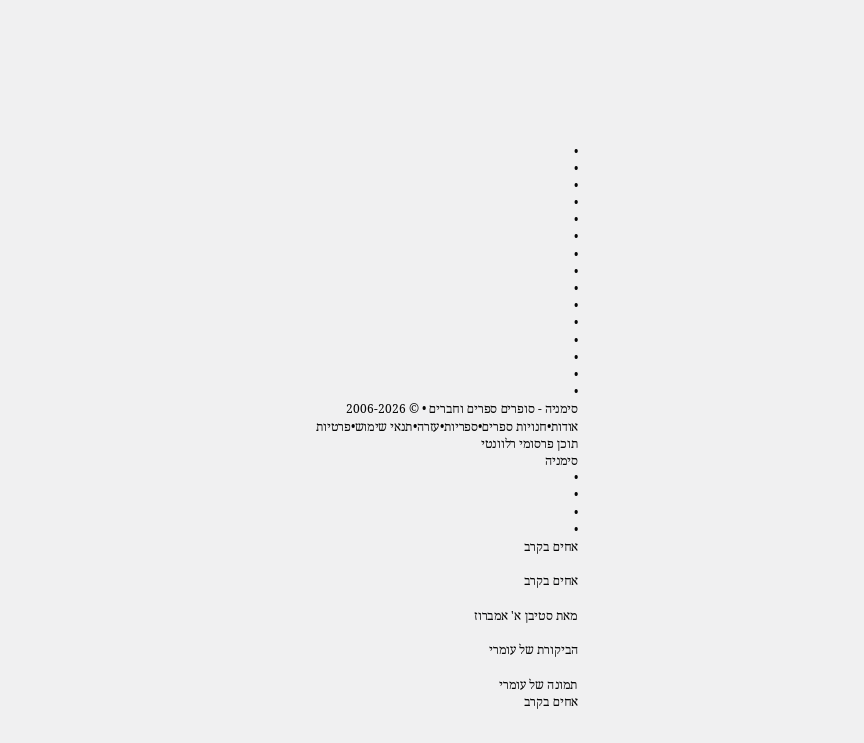•
•
•
•
•
•
•
•
•
•
•
•
•
•
•
סימניה - סופרים ספרים וחברים • © 2006-2026
אודות•חנויות ספרים•ספריות•עזרה•תנאי שימוש•פרטיות
תוכן פרסומי רלוונטי
סימניה
•
•
•
•
אחים בקרב

אחים בקרב

מאת סטיבן א' אמברוז

הביקורת של עומרי

תמונה של עומרי
אחים בקרב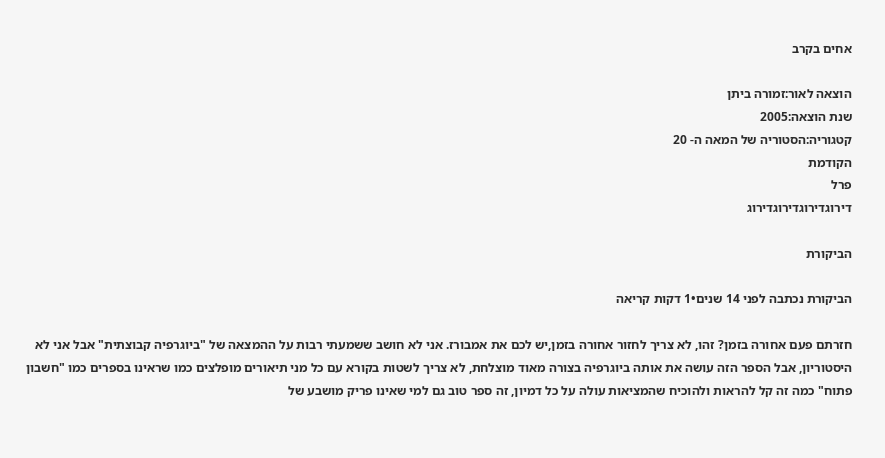אחים בקרב

הוצאה לאור:זמורה ביתן
שנת הוצאה:2005
קטגוריה:הסטוריה של המאה ה- 20
הקודמת
פרל
דירוגדירוגדירוגדירוג

הביקורת

הביקורת נכתבה לפני 14 שנים•1 דקות קריאה

חזרתם פעם אחורה בזמן? זהו, לא צריך לחזור אחורה בזמן,יש לכם את אמבורז. אני לא חושב ששמעתי רבות על ההמצאה של "ביוגרפיה קבוצתית" אבל אני לא היסטוריון, אבל הספר הזה עושה את אותה ביוגרפיה בצורה מאוד מוצלחת, לא צריך לשטות בקורא עם כל מני תיאורים מופלצים כמו שראינו בספרים כמו "חשבון פתוח" כמה זה קל להראות ולהוכיח שהמציאות עולה על כל דמיון, זה ספר טוב גם למי שאינו פריק מושבע של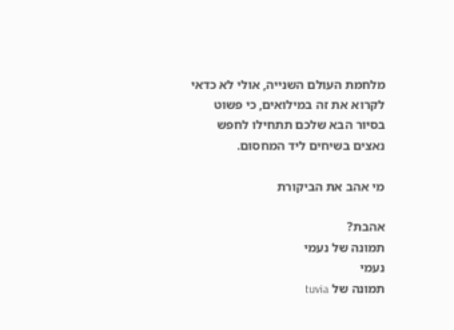מלחמת העולם השנייה, אולי לא כדאי לקרוא את זה במילואים, כי פשוט בסיור הבא שלכם תתחילו לחפש נאצים בשיחים ליד המחסום.

מי אהב את הביקורת

אהבת?
תמונה של נעמי
נעמי
תמונה של tuvia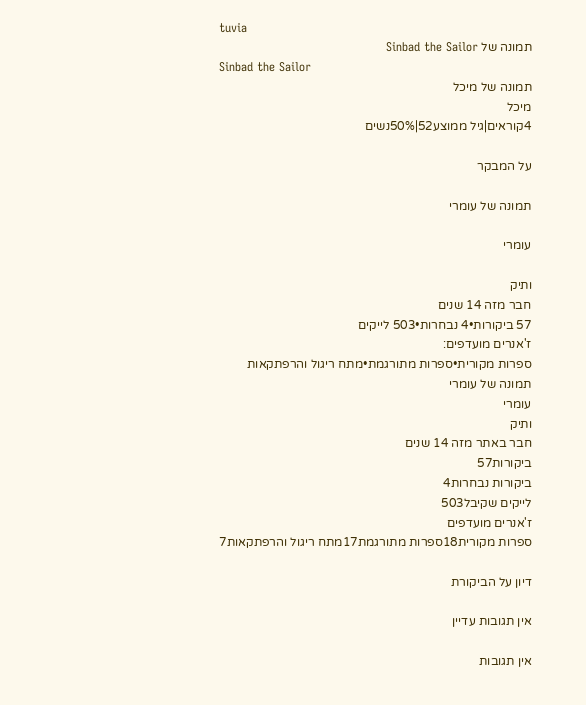tuvia
תמונה של Sinbad the Sailor
Sinbad the Sailor
תמונה של מיכל
מיכל
4קוראים|גיל ממוצע52|50%נשים

על המבקר

תמונה של עומרי

עומרי

ותיק
חבר מזה 14 שנים
57 ביקורות•4 נבחרות•503 לייקים
ז'אנרים מועדפים:
ספרות מקורית•ספרות מתורגמת•מתח ריגול והרפתקאות
תמונה של עומרי
עומרי
ותיק
חבר באתר מזה 14 שנים
ביקורות57
ביקורות נבחרות4
לייקים שקיבל503
ז'אנרים מועדפים
ספרות מקורית18ספרות מתורגמת17מתח ריגול והרפתקאות7

דיון על הביקורת

אין תגובות עדיין

אין תגובות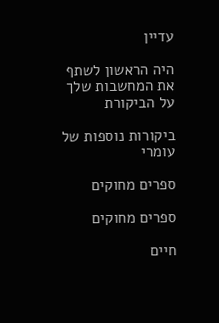עדיין

היה הראשון לשתף את המחשבות שלך על הביקורת

ביקורות נוספות של עומרי

ספרים מחוקים

ספרים מחוקים

חיים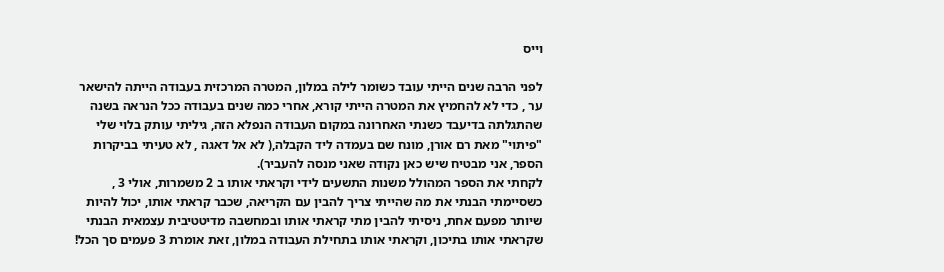וייס

לפני הרבה שנים הייתי עובד כשומר לילה במלון, המטרה המרכזית בעבודה הייתה להישאר ער , כדי לא להחמיץ את המטרה הייתי קורא, אחרי כמה שנים בעבודה ככל הנראה בשנה שהתגלתה בדיעבד כשנתי האחרונה במקום העבודה הנפלא הזה, גיליתי עותק בלוי שלי "פיתוי" מאת רם אורן, מונח שם בעמדה ליד הקבלה,( לא אל דאגה , לא טעיתי בביקרות הספר, אני מבטיח שיש כאן נקודה שאני מנסה להעביר).
לקחתי את הספר המהולל משנות התשעים לידי וקראתי אותו ב 2 משמרות, אולי 3 , כשסיימתי הבנתי את מה שהייתי צריך להבין עם הקריאה, שכבר קראתי אותו, יכול להיות שיותר מפעם אחת, ניסיתי להבין מתי קראתי אותו ובמחשבה מדיטטיבית עצמאית הבנתי שקראתי אותו בתיכון, וקראתי אותו בתחילת העבודה במלון, זאת אומרת 3 פעמים סך הכל!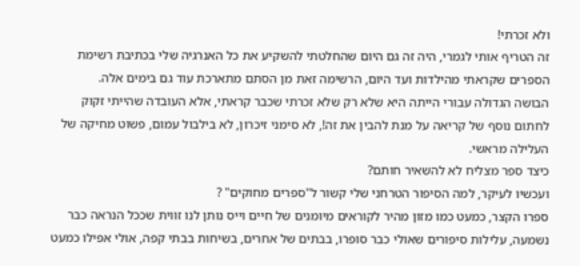ולא זכרתי!
זה הטריף אותי לגמרי, היה זה גם היום שהחלטתי להשקיע את כל האנרגיה שלי בכתיבת רשימת הספרים שקראתי מהילדות ועד היום, הרשימה זאת מן הסתם מתארכת עוד גם בימים אלה.
הבושה הגדולה עבורי הייתה היא שלא רק שלא זכרתי שכבר קראתי, אלא העובדה שהייתי זקוק לחתום נוסף של קריאה על מנת להבין את זה!, לא סימני זיכרון, לא בילבול עמום, פשוט מחיקה של העלילה מראשי.
כיצד ספר מצליח לא להשאיר חותם?
ועכשיו לעיקר, למה הסיפור הטרחני שלי קשור ל"ספרים מחוקים" ?
ספרו הקצר, כמעט כמו מזון מהיר לקוראים מיומנים של חיים וייס נותן לנו זווית שככל הנראה כבר נשמעה, עלילות סיפורים שאולי כבר סופרו, בבתים של אחרים, בשיחות בבתי קפה, אולי אפילו כמעט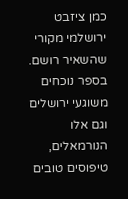כמן ציזבט ירושלמי מקורי שהשאיר רושם.
בספר נוכחים משוגעי ירושלים וגם אלו הנורמאלים, טיפוסים טובים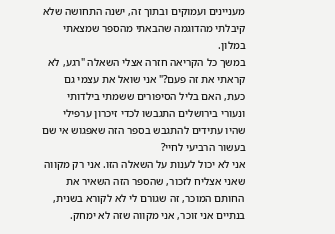מעניינים ועמוקים ובתוך זה, ישנה התחושה שלא קיבלתי מהדוגמה שהבאתי מהספר שמצאתי במלון.
במשך כל הקריאה חזרה אצלי השאלה "רגע, לא קראתי את זה פעם?" אני שואל את עצמי גם כעת, האם בליל הסיפורים ששמתי בילדותי ונעורי בירושלים התגבשו לכדי זיכרון ערפילי שהיו עתידים להתגבש בספר הזה שאפגוש אי שם בעשור הרביעי לחיי?
אני לא יכול לענות על השאלה הזו. אני רק מקווה שאני אצליח לזכור, שהספר הזה השאיר את החותם המוכר, זה שגורם לי לא לקורא בשנית, בנתיים אני זוכר, אני מקווה שזה לא ימחק.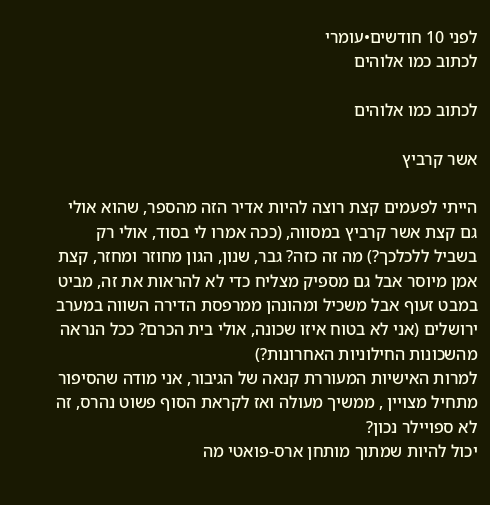לפני 10 חודשים•עומרי
לכתוב כמו אלוהים

לכתוב כמו אלוהים

אשר קרביץ

הייתי לפעמים קצת רוצה להיות אדיר הזה מהספר, שהוא אולי גם קצת אשר קרביץ במסווה, (ככה אמרו לי בסוד, אולי רק בשביל ללכלכך?) מה זה כזה? גבר, שנון, הגון מחוזר ומחזר, קצת אמן מיוסר אבל גם מספיק מצליח כדי לא להראות את זה, מביט במבט זעוף אבל משכיל ומהונהן ממרפסת הדירה השווה במערב ירושלים (אני לא בטוח איזו שכונה, אולי בית הכרם? ככל הנראה מהשכונות החילוניות האחרונות?)
למרות האישיות המעוררת קנאה של הגיבור, אני מודה שהסיפור מתחיל מצויין , ממשיך מעולה ואז לקראת הסוף פשוט נהרס, זה לא ספויילר נכון?
יכול להיות שמתוך מותחן ארס-פואטי מה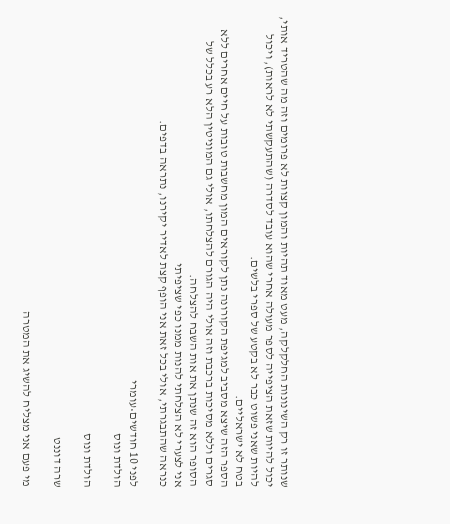שנותר זו רק השינונות החלקלקה, מעט מאוד תהיות והמון קצוות לא פרומים וזה מה שהטריד אותי, יכול להיות שזאת הציפייה לספר מעולה אחרי שהוא עובד לסדרה (שהתעקשתי לא לראות), ויכול להיות שאני פשוט כבר לא בקטע של ספרי בלשים.
בטח לא ישראליים.
הספר הזה שיצא מסביב למגיפת הקורונה נתן לקוראים המון מחשבות טובות על חיים אחרים ללא סגרים וללא מסיכות ברכבת וזה אולי היה הגורם להצלחתו, אולי גם המוניטין הלא רע בכלל של הסופר הוא זה שנתן את אות השבח להצלחה.
אני לצערי לא הצלחתי להנות ממנו כפי שציפיתי
כנראה שהתבגרתי, אולי בכל זאת אני הופף קצת לאדיר יקירנו, נתראה בדפים.

לפני 10 חודשים•עומרי
הולדת ונוס

הולדת ונוס

שרה דוננט

מי פעם אני מצליח להשיג את המטרה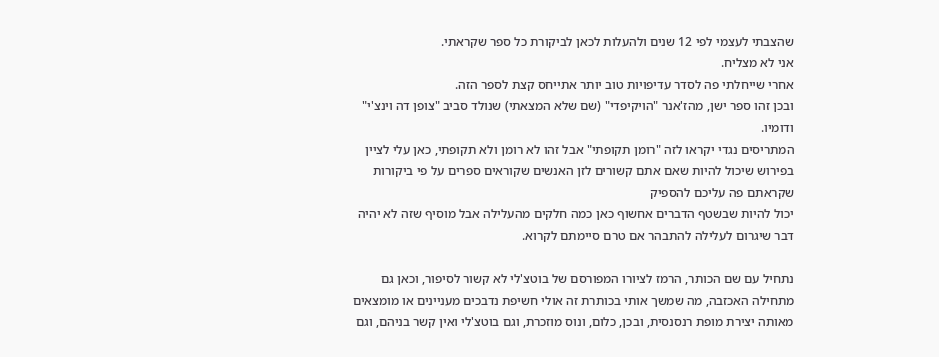שהצבתי לעצמי לפי 12 שנים ולהעלות לכאן לביקורת כל ספר שקראתי.
אני לא מצליח.
אחרי שייחלתי פה לסדר עדיפויות טוב יותר אתייחס קצת לספר הזה.
ובכן זהו ספר ישן, מהז'אנר "הויקיפדי" (שם שלא המצאתי) שנולד סביב "צופן דה וינצ'י" ודומיו.
המתריסים נגדי יקראו לזה "רומן תקופתי" אבל זהו לא רומן ולא תקופתי, כאן עלי לציין בפירוש שיכול להיות שאם אתם קשורים לזן האנשים שקוראים ספרים על פי ביקורות שקראתם פה עליכם להספיק
יכול להיות שבשטף הדברים אחשוף כאן כמה חלקים מהעלילה אבל מוסיף שזה לא יהיה דבר שיגרום לעלילה להתבהר אם טרם סיימתם לקרוא.

נתחיל עם שם הכותר, הרמז לציורו המפורסם של בוטצ'לי לא קשור לסיפור, וכאן גם מתחילה האכזבה, מה שמשך אותי בכותרת זה אולי חשיפת נדבכים מעניינים או מומצאים מאותה יצירת מופת רנסנסית, ובכן, כלום, ונוס מוזכרת, וגם בוטצ'לי ואין קשר בניהם, וגם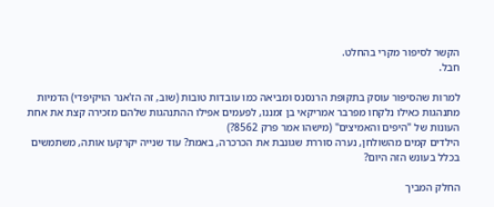הקשר לסיפור מקרי בהחלט.
חבל.

למרות שהסיפור עוסק בתקופת הרנסנס ומביאה כמו עובדות טובות (שוב, זה הז'אנר הויקיפדי) הדמיות מתנהגות כאילו נלקחו מפרבר אמריקאי בן זמננו, לפעמים אפילו ההתנהגות שלהם מזכירה קצת את אחת העונות של "היפים והאמיצים" (מישהו אמר פרק 8562?)
הילדים קמים מהשולחן, נערה סוררת שגונבת את הכרכרה, באמת? עוד שנייה יקרקעו אותה, משתמשים בכלל בעונש הזה היום?

החלק המביך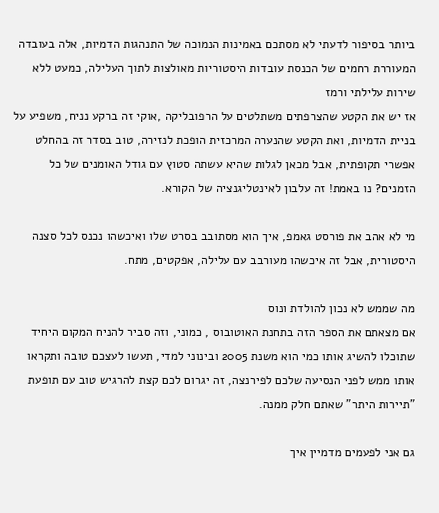ביותר בסיפור לדעתי לא מסתכם באמינות הנמוכה של התנהגות הדמיות, אלה בעובדה המעוררת רחמים של הכנסת עובדות היסטוריות מאולצות לתוך העלילה, כמעט ללא שירות עלילתי ורמז
אז יש את הקטע שהצרפתים משתלטים על הרפובליקה ,אוקי זה ברקע נניח, משפיע על בניית הדמיות, ואת הקטע שהנערה המרכזית הופכת לנזירה, טוב בסדר זה בהחלט אפשרי תקופתית, אבל מכאן לגלות שהיא עשתה סטוץ עם גודל האומנים של כל הזמנים? נו באמת! זה עלבון לאינטליגנציה של הקורא.

מי לא אהב את פורסט גאמפ, איך הוא מסתובב בסרט שלו ואיכשהו נכנס לכל סצנה היסטורית, אבל זה איכשהו מעורבב עם עלילה, אפקטים, מתח.

מה שממש לא נכון להולדת ונוס
אם מצאתם את הספר הזה בתחנת האוטובוס , כמוני, וזה סביר להניח המקום היחיד שתוכלו להשיג אותו כמי הוא משנת 2005 ובינוני למדי, תעשו לעצכם טובה ותקראו אותו ממש לפני הנסיעה שלכם לפירנצה, זה יגרום לכם קצת להרגיש טוב עם תופעת "תיירות היתר" שאתם חלק ממנה.

גם אני לפעמים מדמיין איך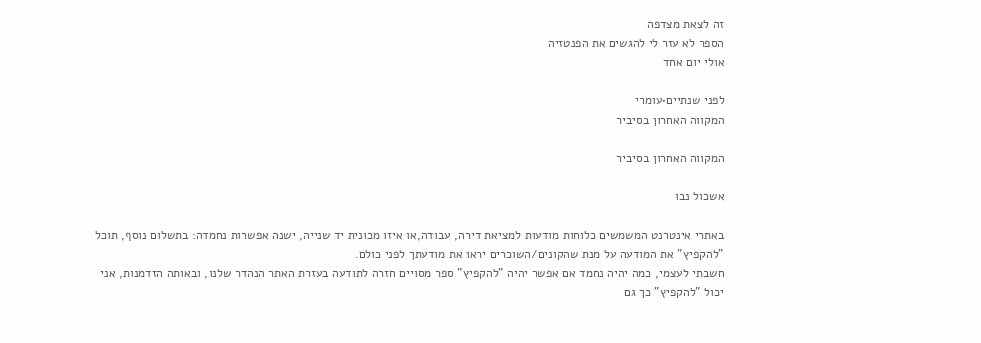זה לצאת מצדפה
הספר לא עזר לי להגשים את הפנטזיה
אולי יום אחד

לפני שנתיים•עומרי
המקווה האחרון בסיביר

המקווה האחרון בסיביר

אשכול נבו

באתרי אינטרנט המשמשים כלוחות מודעות למציאת דירה, עבודה,או איזו מכונית יד שנייה, ישנה אפשרות נחמדה: בתשלום נוסף, תוכל "להקפיץ" את המודעה על מנת שהקונים/השוכרים יראו את מודעתך לפני כולם.
חשבתי לעצמי, כמה יהיה נחמד אם אפשר יהיה "להקפיץ" ספר מסויים חזרה לתודעה בעזרת האתר הנהדר שלנו, ובאותה הזדמנות, אני יכול "להקפיץ" כך גם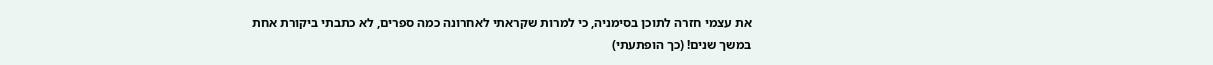את עצמי חזרה לתוכן בסימניה, כי למרות שקראתי לאחרונה כמה ספרים, לא כתבתי ביקורת אחת במשך שנים! (כך הופתעתי)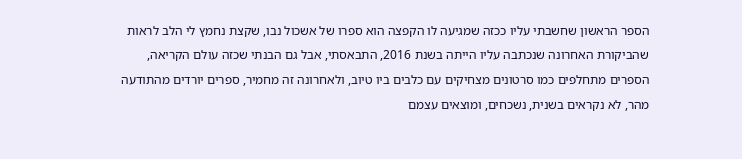הספר הראשון שחשבתי עליו ככזה שמגיעה לו הקפצה הוא ספרו של אשכול נבו, שקצת נחמץ לי הלב לראות שהביקורת האחרונה שנכתבה עליו הייתה בשנת 2016, התבאסתי, אבל גם הבנתי שכזה עולם הקריאה, הספרים מתחלפים כמו סרטונים מצחיקים עם כלבים ביו טיוב, ולאחרונה זה מחמיר, ספרים יורדים מהתודעה מהר, לא נקראים בשנית, נשכחים, ומוצאים עצמם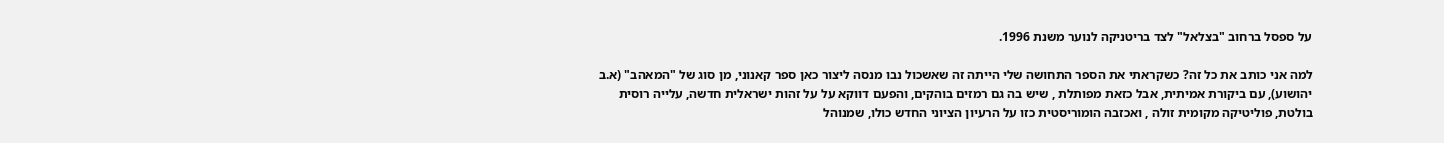על ספסל ברחוב "בצלאל" לצד בריטניקה לנוער משנת 1996.

למה אני כותב את כל זה? כשקראתי את הספר התחושה שלי הייתה זה שאשכול נבו מנסה ליצור כאן ספר קאנוני, מן סוג של "המאהב" (א.ב יהושוע), עם ביקורת אמיתית, אבל כזאת מפותלת , שיש בה גם רמזים בוהקים, והפעם דווקא על על זהות ישראלית חדשה, עלייה רוסית בולטת, פוליטיקה מקומית זולה , ואכזבה הומוריסטית כזו על הרעיון הציוני החדש כולו, שמנוהל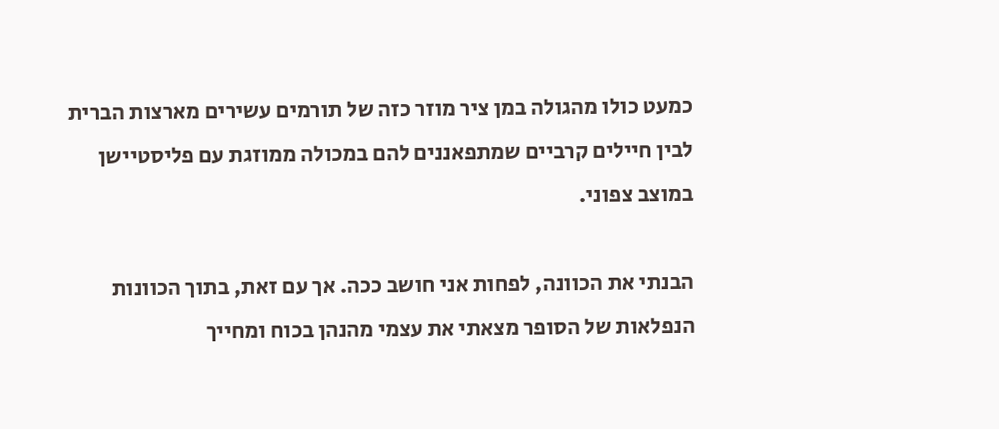כמעט כולו מהגולה במן ציר מוזר כזה של תורמים עשירים מארצות הברית לבין חיילים קרביים שמתפאננים להם במכולה ממוזגת עם פליסטיישן במוצב צפוני.

הבנתי את הכוונה, לפחות אני חושב ככה. אך עם זאת, בתוך הכוונות הנפלאות של הסופר מצאתי את עצמי מהנהן בכוח ומחייך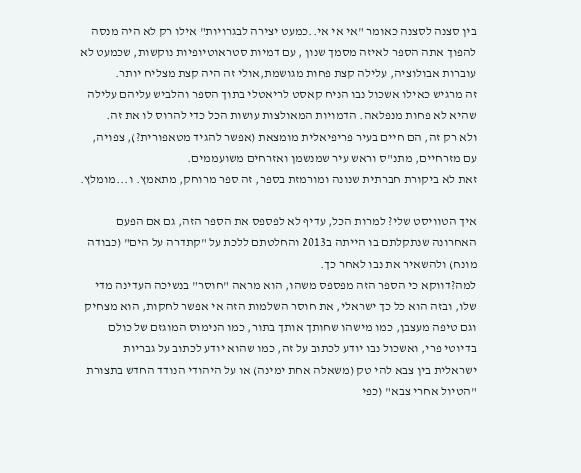בין סצנה לסצנה כאומר "אי אי אי..כמעט יצירה לבגרויות" אילו רק לא היה מנסה להפוך אתה הספר לאיזה מסמך שנון , עם דמיות סטראוטיופיות נוקשות, שכמעט לא עוברות אבולוציה, עלילה קצת פחות מגושמת,אולי זה היה קצת מצליח יותר.
זה מרגיש כאילו אשכול נבו הניח קאסט לריאטלי בתוך הספר והלביש עליהם עלילה שהיא לא פחות מנפלאה. הדמויות המאולצות עושות הכל כדי להרוס לו את זה.
ולא רק זה, הם חיים בעיר פריפיאלית מומצאת (אפשר להגיד מטאפורית?), צפויה, עם מזרחיים, מתנ"ס וראש עיר שמנשמן ואזרחים משועממים.
זאת לא ביקורת חברתית שנונה ומורמזת בספר, זה ספר מרוחק, מתאמץ. ו...מומלץ.

איך הטוויסט שלי? למרות הכל, עדיף לא לפספס את הספר הזה, גם אם הפעם האחרונה שנתקלתם בו הייתה ב2013 והחלטתם ללכת על "קתדרה על הים" (כבודה מונח) ולהשאיר את נבו לאחר כך.
למה?דווקא כי הספר הזה מפספס משהו, הוא מראה "חוסר" בנשיכה העדינה מדי שלו, ובזה הוא כל כך ישראלי, את חוסר השלמות הזה אי אפשר לחקות, הוא מצחיק וגם טיפה מעצבן, כמו מישהו שחותך אותך בתור, כמו הנימוס המוגזם של כולם בדיוטי פרי, ואשכול נבו יודע לכתוב על זה, כמו שהוא יודע לכתוב על גבריות ישראלית בין צבא להי טק (משאלה אחת ימינה) או על היהודי הנודד החדש בתצורת "הטיול אחרי צבא" (כפי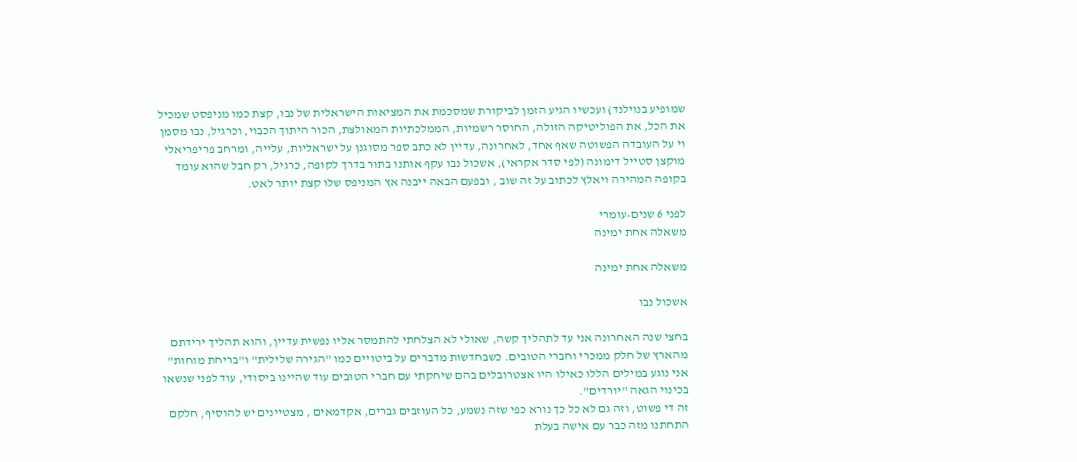שמופיע בנוילנד) ועכשיו הגיע הזמן לביקורת שמסכמת את המציאות הישראלית של נבו, קצת כמו מניפסט שמכיל את הכל, את הפוליטיקה הזולה, החוסר רשמיות, הממלכתיות המאולצת, הכור היתוך הכבוי, וכרגיל, נבו מסמן וי על העובדה הפשוטה שאף אחד, לאחרונה, עדיין לא כתב ספר מסוגנן על ישראליות, עלייה, ומרחב פריפריאלי מוקצן סטייל דימונה (לפי סדר אקראי), אשכול נבו עקף אותנו בתור בדרך לקופה, כרגיל, רק חבל שהוא עומד בקופה המהירה ויאלץ לכתוב על זה שוב , ובפעם הבאה ייבנה אץ המניפס שלו קצת יותר לאט.

לפני 6 שנים•עומרי
משאלה אחת ימינה

משאלה אחת ימינה

אשכול נבו

בחצי שנה האחרונה אני עד לתהליך קשה, שאולי לא הצלחתי להתמסר אליו נפשית עדיין, והוא תהליך ירידתם מהארץ של חלק ממכרי וחברי הטובים. כשבחדשות מדברים על ביטויים כמו "הגירה שלילית" ו"בריחת מוחות" אני נוגע במילים הללו כאילו היו אצטרובלים בהם שיחקתי עם חברי הטובים עוד שהיינו ביסודי, עוד לפני שנשאו בכינוי הגאה "יורדים".
זה די פשוט, וזה גם לא כל כך נורא כפי שזה נשמע, כל העוזבים גברים, אקדמאים , מצטיינים יש להוסיף, חלקם התחתנו מזה כבר עם אישה בעלת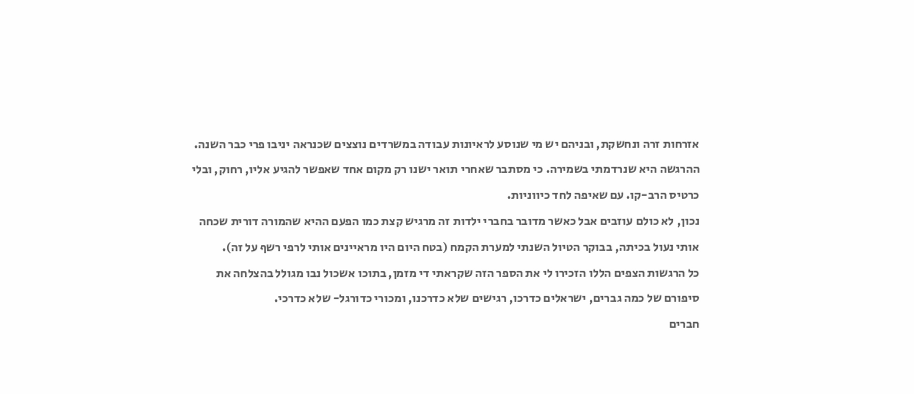אזרחות זרה ונחשקת, ובניהם יש מי שנוסע לראיונות עבודה במשרדים נוצצים שכנראה יניבו פרי כבר השנה.
ההרגשה היא שנרדמתי בשמירה. כי מסתבר שאחרי תואר ישנו רק מקום אחד שאפשר להגיע אליו, רחוק, ובלי כרטיס הרב-קו. עם שאיפה לחד כיווניות.
נכון, לא כולם עוזבים אבל כאשר מדובר בחברי ילדות זה מרגיש קצת כמו הפעם ההיא שהמורה דורית שכחה אותי נעול בכיתה, בבוקר הטיול השנתי למערת הקמח (בטח היום היו מראיינים אותי לרפי רשף על זה).
כל הרגשות הצפים הללו הזכירו לי את הספר הזה שקראתי די מזמן, בתוכו אשכול נבו מגולל בהצלחה את סיפורם של כמה גברים, ישראלים כדרכו, רגישים שלא כדרכנו, ומכורי כדורגל- שלא כדרכי.
חברים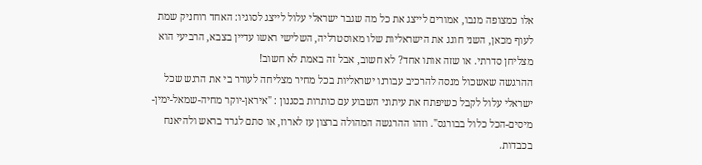אלו כמצופה מנבו, אמורים לייצג את כל מה שגבר ישראלי עלול לייצג לסוגיו: האחד רוחניק שמת לעוף מכאן, השני חוגג את הישראליות שלו מאוסטרליה, השלישי ראשו עדיין בצבא, הרביעי הוא מצליחן סדרתי. או שזה אותו אחד? לא חשוב, אבל זה באמת לא חשוב!
ההרגשה שאשכול מנסה להרכיב עבורנו ישראליות בכל מחיר מצליחה לעורר בי את הרגש שכל ישראלי עלול לקבל כשיפתח את עיתוני השבוע עם כותרות בסגנון : "איראן-יוקר מחיה-שמאל-ימין-מיסים-הכל כלול בבורגס". וזהו ההרגשה המהולה ברצון עז לארוז, או סתם לגרד בראש ולהיאנח בכבדות.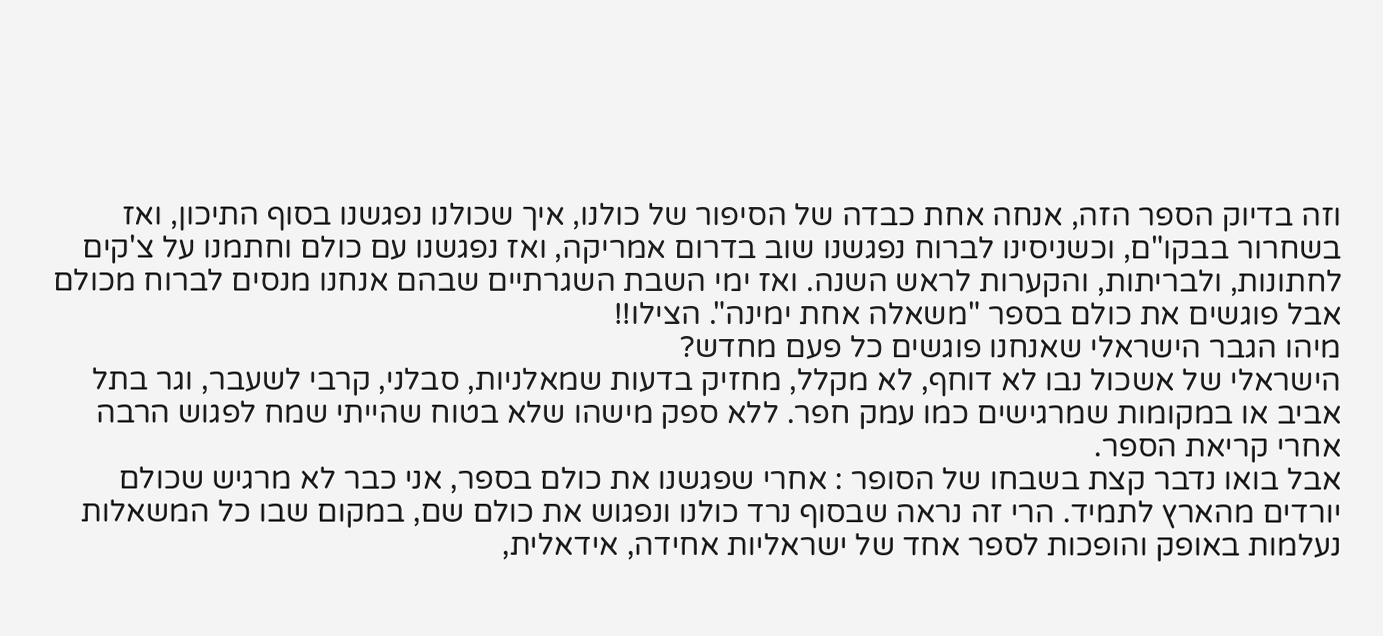וזה בדיוק הספר הזה, אנחה אחת כבדה של הסיפור של כולנו, איך שכולנו נפגשנו בסוף התיכון, ואז בשחרור בבקו"ם, וכשניסינו לברוח נפגשנו שוב בדרום אמריקה, ואז נפגשנו עם כולם וחתמנו על צ'קים לחתונות, ולבריתות, והקערות לראש השנה. ואז ימי השבת השגרתיים שבהם אנחנו מנסים לברוח מכולם אבל פוגשים את כולם בספר "משאלה אחת ימינה". הצילו!!
מיהו הגבר הישראלי שאנחנו פוגשים כל פעם מחדש?
הישראלי של אשכול נבו לא דוחף, לא מקלל, מחזיק בדעות שמאלניות, סבלני, קרבי לשעבר, וגר בתל אביב או במקומות שמרגישים כמו עמק חפר. ללא ספק מישהו שלא בטוח שהייתי שמח לפגוש הרבה אחרי קריאת הספר.
אבל בואו נדבר קצת בשבחו של הסופר : אחרי שפגשנו את כולם בספר, אני כבר לא מרגיש שכולם יורדים מהארץ לתמיד. הרי זה נראה שבסוף נרד כולנו ונפגוש את כולם שם, במקום שבו כל המשאלות נעלמות באופק והופכות לספר אחד של ישראליות אחידה, אידאלית,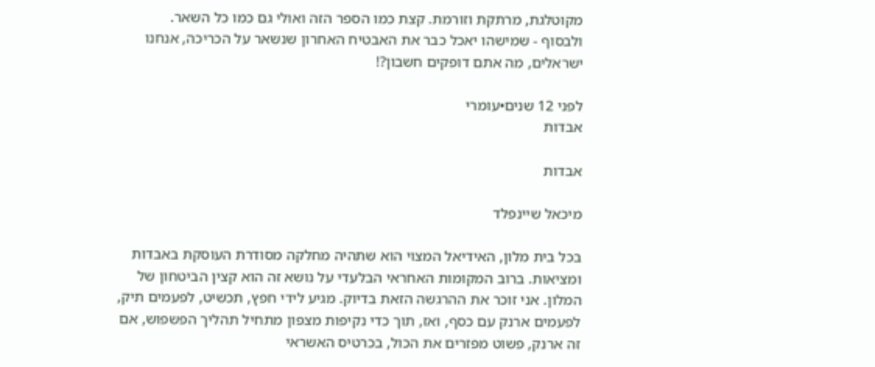מקוטלגת, מרתקת וזורמת. קצת כמו הספר הזה ואולי גם כמו כל השאר.
ולבסוף - שמישהו יאכל כבר את האבטיח האחרון שנשאר על הכריכה, אנחנו ישראלים, מה אתם דופקים חשבון?!

לפני 12 שנים•עומרי
אבדות

אבדות

מיכאל שיינפלד

בכל בית מלון, האידיאל המצוי הוא שתהיה מחלקה מסודרת העוסקת באבדות ומציאות. ברוב המקומות האחראי הבלעדי על נושא זה הוא קצין הביטחון של המלון. אני זוכר את ההרגשה הזאת בדיוק. מגיע לידי חפץ, תכשיט, לפעמים תיק, לפעמים ארנק עם כסף, ואז, תוך כדי נקיפות מצפון מתחיל תהליך הפשפוש, אם זה ארנק, פשוט מפזרים את הכול, בכרטיס האשראי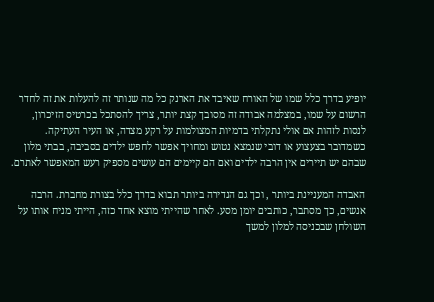יופיע בדרך כלל שמו של האורח שאיבד את הארנק כל מה שנותר זה להעלות את זה לחדר הרשום על שמו, במצלמה אבודה זה מסובך קצת יותר, צריך להסתכל בכרטיס הזיכרון, לנסות לזהות אם אולי נתקלתי בדמיות המצולמות על רקע מצדה, או העיר העתיקה.
כשמדובר בצעצוע או דובי שנמצא נטוש ומחויך אפשר לחפש ילדים בסביבה, בבתי מלון שבהם יש תיירים אין הרבה ילדים ואם הם קיימים הם עושים מספיק רעש המאפשר לאתרם.

האבדה המעניינת ביותר , וכך גם הנדירה ביותר תבוא בדרך כלל בצורת מחברת. הרבה אנשים, כך מסתבר, כותבים יומן מסע. לאחר שהייתי מוצא אחד כזה, הייתי מניח אותו על השולחן שבכניסה למלון למשך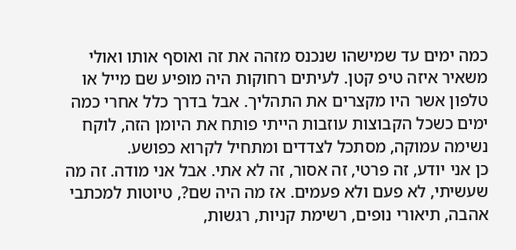כמה ימים עד שמישהו שנכנס מזהה את זה ואוסף אותו ואולי משאיר איזה טיפ קטן. לעיתים רחוקות היה מופיע שם מייל או טלפון אשר היו מקצרים את התהליך. אבל בדרך כלל אחרי כמה ימים כשכל הקבוצות עוזבות הייתי פותח את היומן הזה, לוקח נשימה עמוקה, מסתכל לצדדים ומתחיל לקרוא כפושע.
כן אני יודע, זה פרטי, זה אסור, זה לא אתי. אבל אני מודה. זה מה שעשיתי, לא פעם ולא פעמים. אז מה היה שם?, טיוטות למכתבי אהבה, תיאורי נופים, רשימת קניות, רגשות,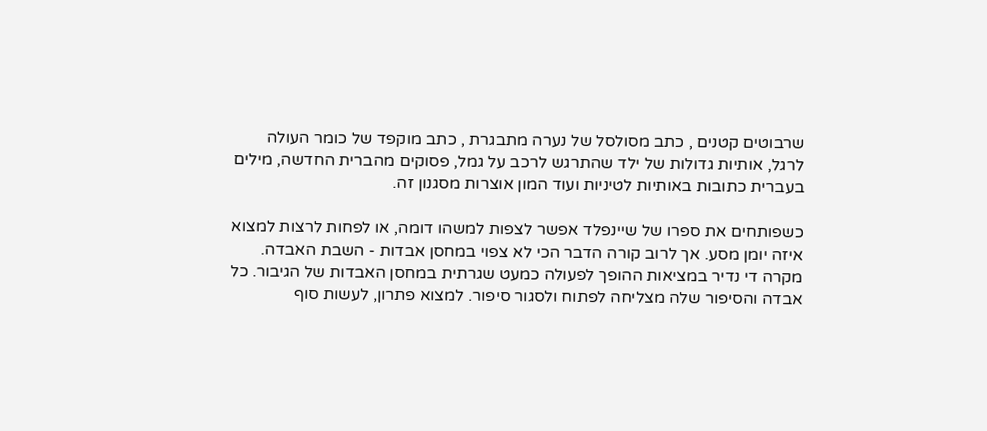שרבוטים קטנים , כתב מסולסל של נערה מתבגרת , כתב מוקפד של כומר העולה לרגל, אותיות גדולות של ילד שהתרגש לרכב על גמל, פסוקים מהברית החדשה, מילים בעברית כתובות באותיות לטיניות ועוד המון אוצרות מסגנון זה.

כשפותחים את ספרו של שיינפלד אפשר לצפות למשהו דומה, או לפחות לרצות למצוא איזה יומן מסע. אך לרוב קורה הדבר הכי לא צפוי במחסן אבדות - השבת האבדה. מקרה די נדיר במציאות ההופך לפעולה כמעט שגרתית במחסן האבדות של הגיבור. כל אבדה והסיפור שלה מצליחה לפתוח ולסגור סיפור. למצוא פתרון, לעשות סוף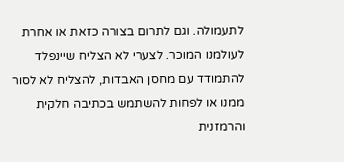לתעמולה. וגם לתרום בצורה כזאת או אחרת לעולמנו המוכר. לצערי לא הצליח שיינפלד להתמודד עם מחסן האבדות, להצליח לא לסור ממנו או לפחות להשתמש בכתיבה חלקית והרמזנית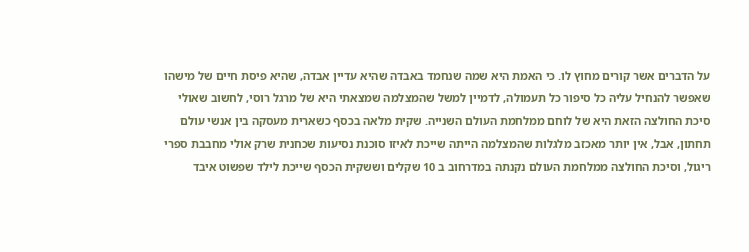על הדברים אשר קורים מחוץ לו. כי האמת היא שמה שנחמד באבדה שהיא עדיין אבדה, שהיא פיסת חיים של מישהו שאפשר להנחיל עליה כל סיפור כל תעמולה, לדמיין למשל שהמצלמה שמצאתי היא של מרגל רוסי, לחשוב שאולי סיכת החולצה הזאת היא של לוחם ממלחמת העולם השנייה. שקית מלאה בכסף כשארית מעסקה בין אנשי עולם תחתון, אבל, אין יותר מאכזב מלגלות שהמצלמה הייתה שייכת לאיזו סוכנת נסיעות שכחנית שרק אולי מחבבת ספרי ריגול, וסיכת החולצה ממלחמת העולם נקנתה במדרחוב ב 10 שקלים וששקית הכסף שייכת לילד שפשוט איבד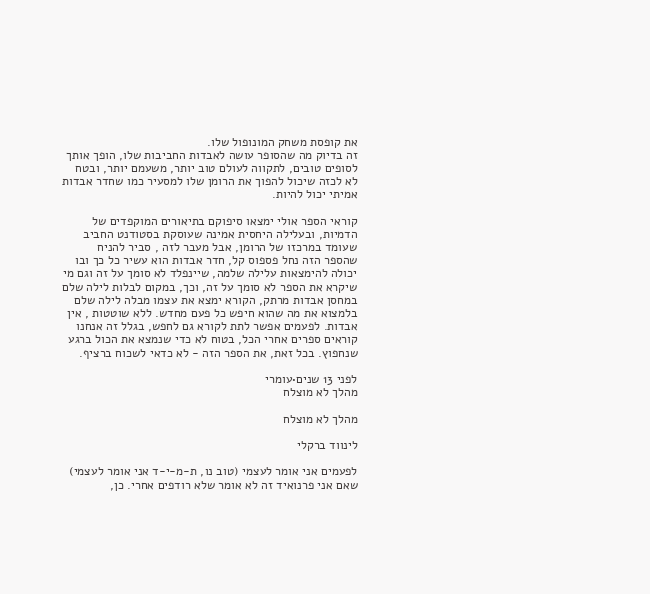את קופסת משחק המונופול שלו.
זה בדיוק מה שהסופר עושה לאבדות החביבות שלו, הופך אותך לסופים טובים, לתקווה לעולם טוב יותר, משעמם יותר, ובטח לא לכזה שיכול להפוך את הרומן שלו למסעיר כמו שחדר אבדות אמיתי יכול להיות.

קוראי הספר אולי ימצאו סיפוקם בתיאורים המוקפדים של הדמיות, ובעלילה היחסית אמינה שעוסקת בסטודנט החביב שעומד במרכזו של הרומן, אבל מעבר לזה , סביר להניח שהספר הזה נחל פספוס קל, חדר אבדות הוא עשיר כל כך ובו יכולה להימצאות עלילה שלמה, שיינפלד לא סומך על זה וגם מי שיקרא את הספר לא סומך על זה, וכך, במקום לבלות לילה שלם במחסן אבדות מרתק, הקורא ימצא את עצמו מבלה לילה שלם בלמצוא את מה שהוא חיפש כל פעם מחדש. ללא שוטטות , אין אבדות. לפעמים אפשר לתת לקורא גם לחפש, בגלל זה אנחנו קוראים ספרים אחרי הכל, בטוח לא כדי שנמצא את הכול ברגע שנחפוץ. בכל זאת, את הספר הזה - לא כדאי לשכוח ברציף.

לפני 13 שנים•עומרי
מהלך לא מוצלח

מהלך לא מוצלח

לינווד ברקלי

לפעמים אני אומר לעצמי (טוב נו, ת-מ-י-ד אני אומר לעצמי) שאם אני פרנואיד זה לא אומר שלא רודפים אחרי. כן,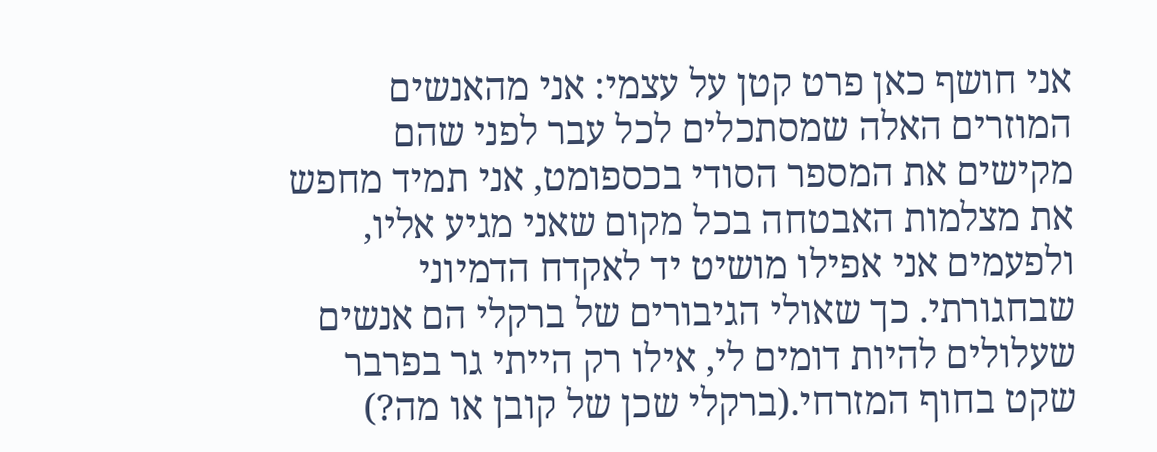אני חושף כאן פרט קטן על עצמי: אני מהאנשים המוזרים האלה שמסתכלים לכל עבר לפני שהם מקישים את המספר הסודי בכספומט, אני תמיד מחפש את מצלמות האבטחה בכל מקום שאני מגיע אליו, ולפעמים אני אפילו מושיט יד לאקדח הדמיוני שבחגורתי. כך שאולי הגיבורים של ברקלי הם אנשים שעלולים להיות דומים לי, אילו רק הייתי גר בפרבר שקט בחוף המזרחי.(ברקלי שכן של קובן או מה?)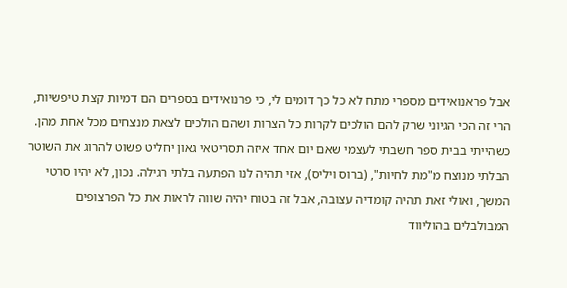אבל פראנואידים מספרי מתח לא כל כך דומים לי, כי פרנואידים בספרים הם דמיות קצת טיפשיות, הרי זה הכי הגיוני שרק להם הולכים לקרות כל הצרות ושהם הולכים לצאת מנצחים מכל אחת מהן.
כשהייתי בבית ספר חשבתי לעצמי שאם יום אחד איזה תסריטאי גאון יחליט פשוט להרוג את השוטר הבלתי מנוצח מ"מת לחיות", (ברוס ויליס), אזי תהיה לנו הפתעה בלתי רגילה. נכון, לא יהיו סרטי המשך, ואולי זאת תהיה קומדיה עצובה, אבל זה בטוח יהיה שווה לראות את כל הפרצופים המבולבלים בהוליווד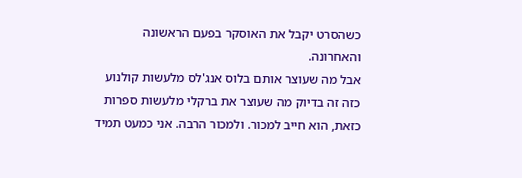כשהסרט יקבל את האוסקר בפעם הראשונה והאחרונה.
אבל מה שעוצר אותם בלוס אנג'לס מלעשות קולנוע כזה זה בדיוק מה שעוצר את ברקלי מלעשות ספרות כזאת, הוא חייב למכור. ולמכור הרבה. אני כמעט תמיד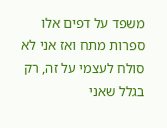משפד על דפים אלו ספרות מתח ואז אני לא סולח לעצמי על זה, רק בגלל שאני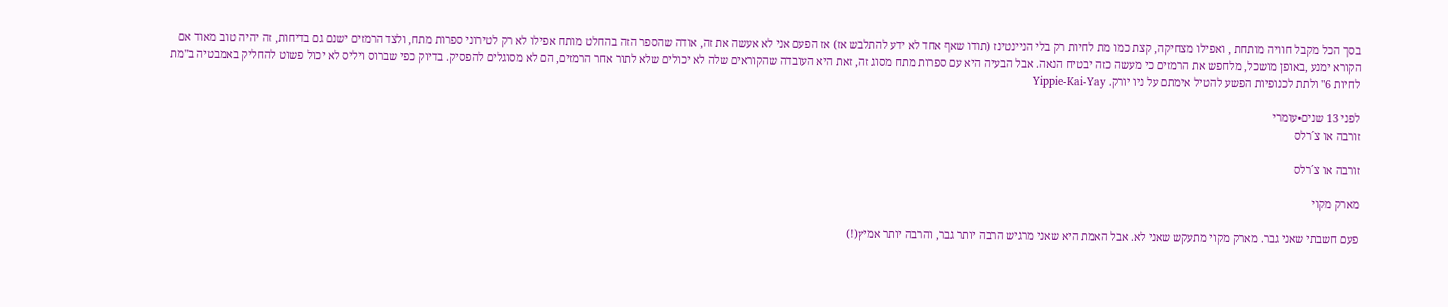בסך הכל מקבל חוויה מותחת , ואפילו מצחיקה, קצת כמו מת לחיות רק בלי הניינטינז (תודו שאף אחד לא ידע להתלבש אז) אז הפעם אני לא אעשה את זה, אודה שהספר הזה בהחלט מותח אפילו לא רק לטירוני ספרות מתח, ולצד הרמזים ישנם גם בדיחות, זה יהיה טוב מאוד אם הקורא ימנע ,באופן מושכל, מלחפש את הרמזים כי מעשה כזה יבטיח הנאה. אבל הבעיה היא עם ספרות מתח מסוג זה, זאת היא העובדה שהקוראים שלה לא יכולים שלא לתור אחר הרמזים, הם לא מסוגלים להפסיק. בדיוק כפי שברוס ויליס לא יכול פשוט להחליק באמבטיה ב"מת לחיות 6" ולתת לכנופיות הפשע להטיל אימתם על ניו יורק. Yippie-Kai-Yay

לפני 13 שנים•עומרי
זורבה או צ´רלס

זורבה או צ´רלס

מארק מקוי

פעם חשבתי שאני גבר. מארק מקוי מתעקש שאני לא. אבל האמת היא שאני מרגיש הרבה יותר גבר, והרבה יותר אמיץ(!)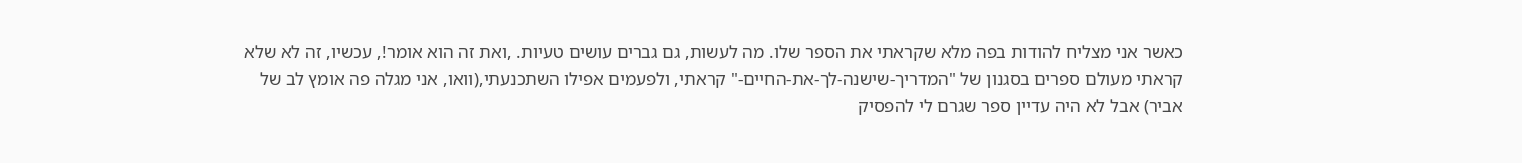כאשר אני מצליח להודות בפה מלא שקראתי את הספר שלו. מה לעשות, גם גברים עושים טעיות. ,ואת זה הוא אומר!, עכשיו, זה לא שלא קראתי מעולם ספרים בסגנון של "המדריך-שישנה-לך-את-החיים-" קראתי, ולפעמים אפילו השתכנעתי,(וואו, אני מגלה פה אומץ לב של אביר) אבל לא היה עדיין ספר שגרם לי להפסיק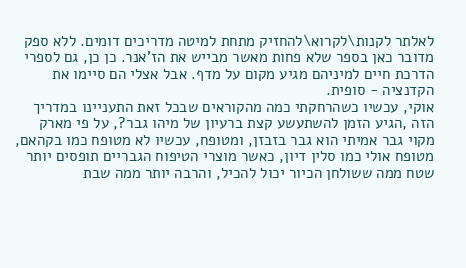לאלתר לקנות\לקרוא\להחזיק מתחת למיטה מדריכים דומים. ללא ספק מדובר כאן בספר שלא פחות מאשר מבייש את הז'אנר. כן כן, גם לספרי הדרכת חיים למיניהם מגיע מקום על מדף. אבל אצלי הם סיימו את הקדנציה - סופית.
אוקי, עכשיו כשהרחקתי כמה מהקוראים שבכל זאת התעניינו במדריך הזה ,הגיע הזמן להשתעשע קצת ברעיון של מיהו גבר?, על פי מארק מקוי גבר אמיתי הוא גבר בזבזן, ומטופח, עכשיו לא מטופח כמו בקהאם, מטופח אולי כמו סלין דיון, כאשר מוצרי הטיפוח הגבריים תופסים יותר שטח ממה ששולחן הכיור יכול להכיל, והרבה יותר ממה שבת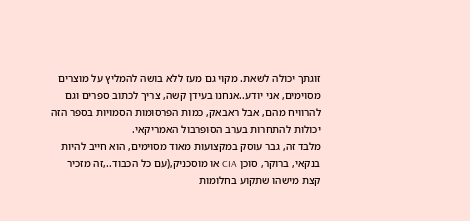זוגתך יכולה לשאת. מקוי גם מעז ללא בושה להמליץ על מוצרים מסוימים, אני יודע..אנחנו בעידן קשה, צריך לכתוב ספרים וגם להרוויח מהם, אבל ראבאק, כמות הפרסומות הסמויות בספר הזה יכולות להתחרות בערב הסופרבול האמריקאי.
מלבד זה, גבר עוסק במקצועות מאוד מסוימים, הוא חייב להיות בנקאי, ברוקר, סוכן CIA או מוסכניק,(עם כל הכבוד..,זה מזכיר קצת מישהו שתקוע בחלומות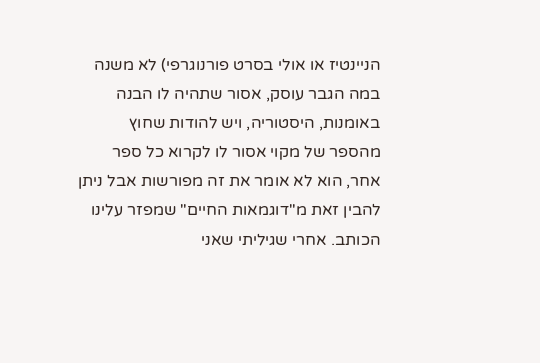הניינטיז או אולי בסרט פורנוגרפי) לא משנה במה הגבר עוסק, אסור שתהיה לו הבנה באומנות, היסטוריה, ויש להודות שחוץ מהספר של מקוי אסור לו לקרוא כל ספר אחר, הוא לא אומר את זה מפורשות אבל ניתן להבין זאת מ"דוגמאות החיים" שמפזר עלינו הכותב. אחרי שגיליתי שאני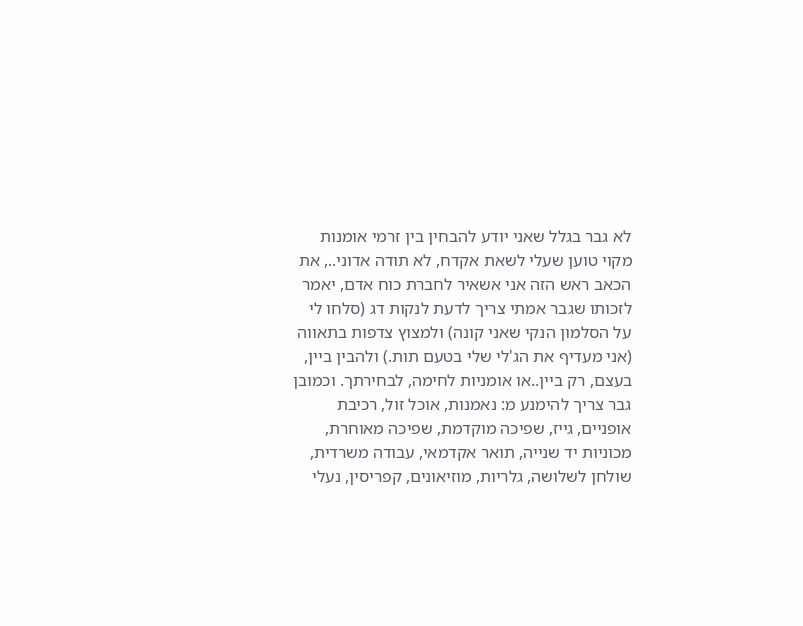לא גבר בגלל שאני יודע להבחין בין זרמי אומנות מקוי טוען שעלי לשאת אקדח, לא תודה אדוני.., את הכאב ראש הזה אני אשאיר לחברת כוח אדם, יאמר לזכותו שגבר אמתי צריך לדעת לנקות דג (סלחו לי על הסלמון הנקי שאני קונה) ולמצוץ צדפות בתאווה (אני מעדיף את הג'לי שלי בטעם תות.) ולהבין ביין, בעצם, רק ביין..או אומניות לחימה, לבחירתך. וכמובן גבר צריך להימנע מ: נאמנות, אוכל זול, רכיבת אופניים, גייז, שפיכה מוקדמת, שפיכה מאוחרת, מכוניות יד שנייה, תואר אקדמאי, עבודה משרדית, שולחן לשלושה, גלריות, מוזיאונים, קפריסין, נעלי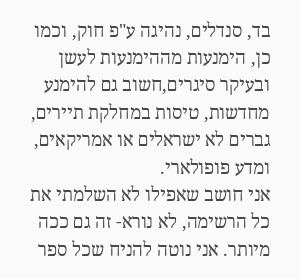בד, סנדלים, נהיגה ע"פ חוק, וכמו כן, הימנעות מההימנעות לעשן ובעיקר סיגרים,חשוב גם להימנע מחדשות, טיסות במחלקת תיירים, גברים לא ישראלים או אמריקאים, ומדע פופולארי.
אני חושב שאפילו לא השלמתי את כל הרשימה, לא נורא- זה גם ככה מיותר. אני נוטה להניח שכל ספר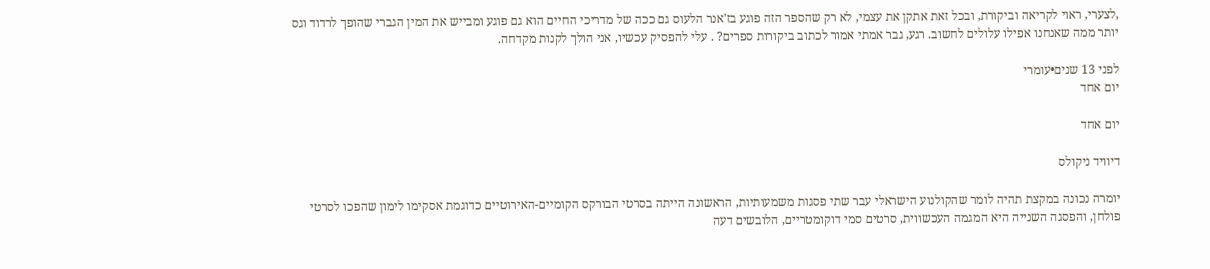,לצערי, ראוי לקריאה וביקורת, ובכל זאת אתקן את עצמי, לא רק שהספר הזה פוגע בז'אנר הלעוס גם ככה של מדריכי החיים הוא גם פוגע ומבייש את המין הגברי שהופך לרדוד וגס יותר ממה שאנחנו אפילו עלולים לחשוב. רגע, גבר אמתי אמור לכתוב ביקורות ספרים? . עלי להפסיק עכשיו, אני הולך לקנות מקדחה.

לפני 13 שנים•עומרי
יום אחד

יום אחד

דיוויד ניקולס

יומרה נכונה במקצת תהיה לומר שהקולנוע הישראלי עבר שתי פסגות משמעותיות, הראשונה הייתה בסרטי הבורקס הקומיים-האירוטיים כדוגמת אסקימו לימון שהפכו לסרטי פולחן, והפסגה השנייה היא המגמה העכשווית, סרטים סמי דוקומטריים, הלובשים דעה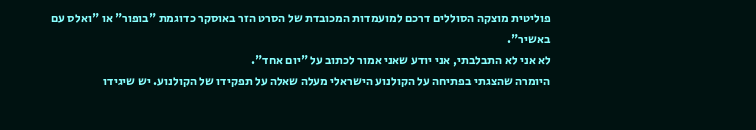פוליטית מוצקה הסוללים דרכם למועמדות המכובדת של הסרט הזר באוסקר כדוגמת "בופור" או "ואלס עם באשיר".
לא אני לא התבלבתי, אני יודע שאני אמור לכתוב על "יום אחד".
היומרה שהצגתי בפתיחה על הקולנוע הישראלי מעלה שאלה על תפקידו של הקולנוע. יש שיגידו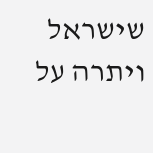שישראל ויתרה על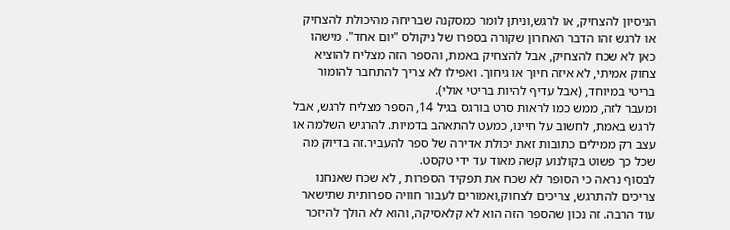הניסיון להצחיק, או לרגש,וניתן לומר כמסקנה שבריחה מהיכולת להצחיק או לרגש זהו הדבר האחרון שקורה בספרו של ניקולס "יום אחד". מישהו כאן לא שכח להצחיק, אבל להצחיק באמת, והספר הזה מצליח להוציא צחוק אמיתי, לא איזה חיוך או גיחוך. ואפילו לא צריך להתחבר להומור בריטי במיוחד, (אבל עדיף להיות בריטי אולי).
ומעבר לזה, ממש כמו לראות סרט בורגס בגיל 14, הספר מצליח לרגש, אבל לרגש באמת, לחשוב על חיינו, כמעט להתאהב בדמיות. להרגיש השלמה או עצב רק ממילים כתובות זאת יכולת אדירה של ספר להעביר.זה בדיוק מה שכל כך פשוט בקולנוע קשה מאוד עד ידי טקסט.
לבסוף נראה כי הסופר לא שכח את תפקיד הספרות , לא שכח שאנחנו צריכים להתרגש, צריכים לצחוק,ואמורים לעבור חוויה ספרותית שתישאר עוד הרבה. זה נכון שהספר הזה הוא לא קלאסיקה, והוא לא הולך להיזכר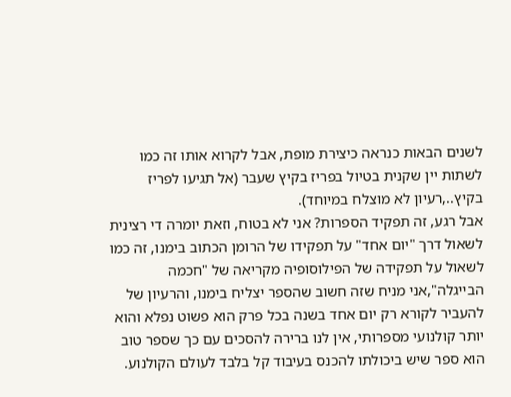לשנים הבאות כנראה כיצירת מופת, אבל לקרוא אותו זה כמו לשתות יין שקנית בטיול בפריז בקיץ שעבר (אל תגיעו לפריז בקיץ..,רעיון לא מוצלח במיוחד).
אבל רגע, זה תפקיד הספרות? אני לא בטוח, וזאת יומרה די רצינית לשאול דרך "יום אחד" על תפקידו של הרומן הכתוב בימנו, זה כמו לשאול על תפקידה של הפילוסופיה מקריאה של "חכמה הבייגלה",אני מניח שזה חשוב שהספר יצליח בימנו, והרעיון של להעביר לקורא רק יום אחד בשנה בכל פרק הוא פשוט נפלא והוא יותר קולנועי מספרותי, אין לנו ברירה להסכים עם כך שספר טוב הוא ספר שיש ביכולתו להכנס בעיבוד קל בלבד לעולם הקולנוע.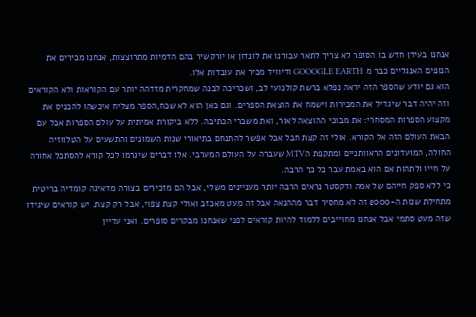אנחנו בעידן חדש בו הסופר לא צריך לתאר עבורנו את לונדון או יורקשיר בהם הדמיות מתרוצצות, אנחנו מכירים את הנופים האנגליים כבר מ GOOOGLE EARTH ודיוויד מכיר את עובדות אלו.
הוא גם יודע שהספר הזה יראה נפלא ברשת קולנועי לב, ושכריכה לבנה שמחקרית מזדהה יותר עם הקוראות ולא הקוראים וזה יהיה דבר שיגדיל את המכירות וישמח את הוצאת הספרים. וגם כאן הוא לא שכח,הספר מצליח איכשהו להכניס את מקצוע הספרות המסחרי: את מבוכי ההוצאה לאור, ואת משברי הכתיבה. ללא ביקורת אמיתית על עולם הספרות אבל עם הבאת העולם הזה אל הקורא. אולי זה קצת חבל אבל אפשר להתנחם בתיאורי שנות השמונים והתשעים על הטלווזיה החולה, המועדונים הראוותניים ומתקפת הMTV שעברה על העולם המערבי. אלו דברים שיגרמו לכל קורא להסתכל אחורה על חייו ולתהות אם הוא באמת עבר כל כך הרבה.
כי ללא ספק חייהם של אמה ודקסטר נראים הרבה יותר מעניינים משלי, אבל הם מזכירים בצורה מדאיגה קומדיה בריטית מתחילת שנות ה-2000 זה לא מחסיר דבר מההנאה אבל זה מעט מאכזב ואולי קצת צפוי, אבל רק קצת. יש קוראים שיגידו שזה מעט סתמי אבל אנחנו מחוייבים ללמוד להיות קוראים לפני שאנחנו מבקרים סופרים. ואני עדיין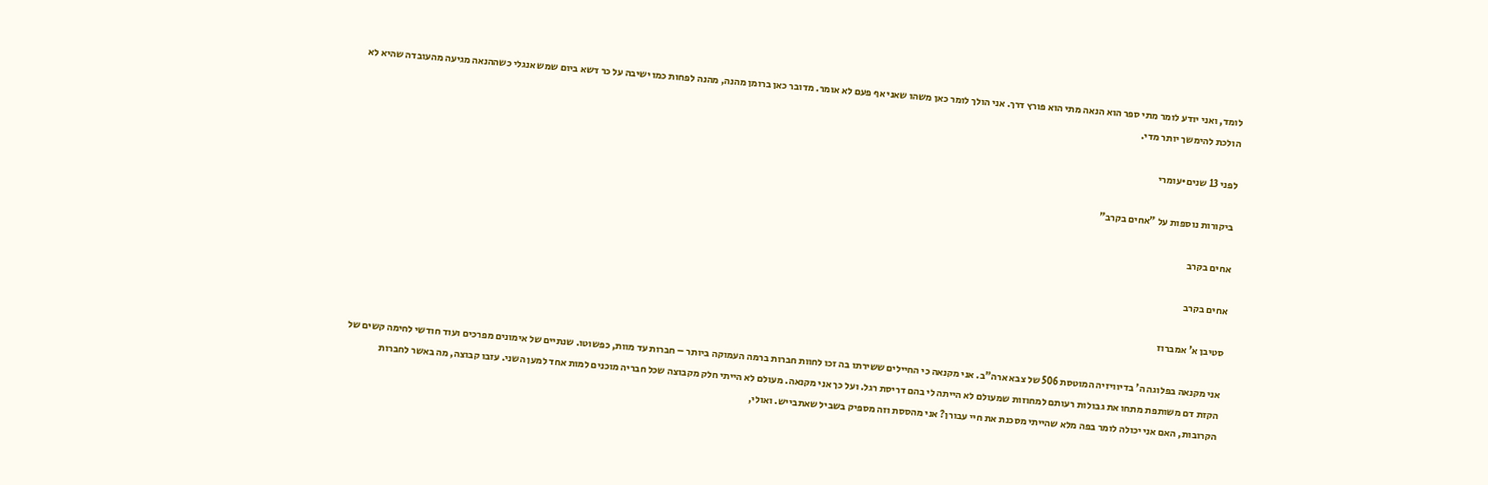לומד, ואני יודע לומר מתי ספר הוא הנאה מתי הוא פורץ דרך. אני הולך לומר כאן משהו שאני אף פעם לא אומר. מדובר כאן ברומן מהנה, מהנה לפחות כמו ישיבה על כר דשא ביום שמש אנגלי כשההנאה מגיעה מהעובדה שהיא לא הולכת להימשך יותר מדי.

לפני 13 שנים•עומרי

ביקורות נוספות על "אחים בקרב"

אחים בקרב

אחים בקרב

סטיבן א' אמברוז

אני מקנאה בפלוגה ה' בדיוויזיה המוטסת 506 של צבא ארה"ב. אני מקנאה כי החיילים ששירתו בה זכו לחוות חברות ברמה העמוקה ביותר – חברות עד מוות, כפשוטו. שנתיים של אימונים מפרכים ועוד חודשי לחימה קשים של הקזת דם משותפת מתחו את גבולות רעותם למחוזות שמעולם לא הייתה לי בהם דריסת רגל. ועל כך אני מקנאה. מעולם לא הייתי חלק מקבוצה שכל חבריה מוכנים למות אחד למען השני. עזבו קבוצה, מה באשר לחברות הקרובות, האם אני יכולה לומר בפה מלא שהייתי מסכנת את חיי עבורן? אני מהססת וזה מספיק בשביל שאתבייש. ואולי,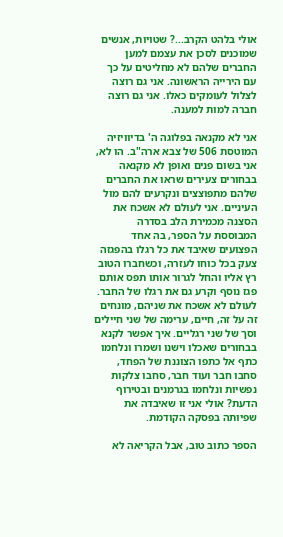אולי בלהט הקרב...? שטויות, אנשים שמוכנים לסכן את עצמם למען החברים שלהם לא מחליטים על כך עם הירייה הראשונה. אני גם רוצה לצלול לעומקים כאלו. אני גם רוצה חברה למות למענה.

אני לא מקנאה בפלוגה ה' בדיוויזיה המוטסת 506 של צבא ארה"ב. הו לא, אני בשום פנים ואופן לא מקנאה בבחורים צעירים שראו את החברים שלהם מתפוצצים ונקרעים להם מול העיניים. אני לעולם לא אשכח את הסצנה מכמירת הלב בסדרה המבוססת על הספר, בה אחד הפצועים שאיבד את כל רגלו בהפגזה צעק בכל כוחו לעזרה, וכשחברו הטוב רץ אליו והחל לגרור אותו תפס אותם פגז נוסף וקרע גם את רגלו של החבר. לעולם לא אשכח את שניהם, מונחים זה על זה, חיים, ערימה של שני חיילים וסך של שני רגליים. איך אפשר לקנא בבחורים שאכלו וישנו ושמרו ונלחמו כתף אל כתפו הצוננת של הפחד, סחבו חבר ועוד חבר, סחבו צלקות נפשיות ונלחמו בגרמנים ובטירוף הדעת? אולי אני זו שאיבדה את שפיותה בפסקה הקודמת.

הספר כתוב טוב, אבל הקריאה לא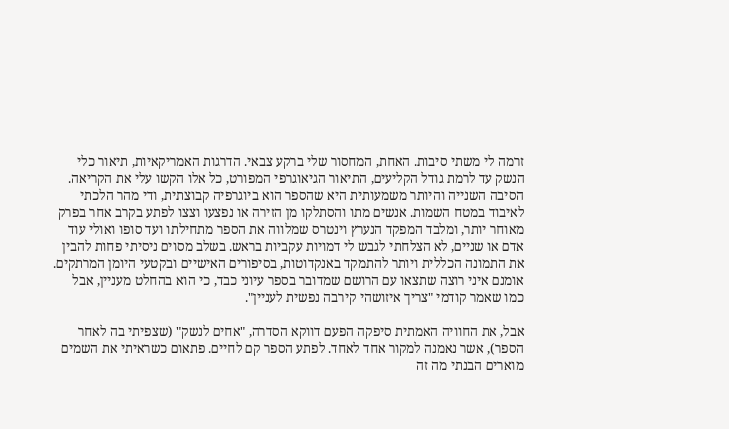זרמה לי משתי סיבות. האחת, המחסור שלי ברקע צבאי. הדרגות האמריקאיות, תיאור כלי הנשק עד לרמת גודל הקליעים, התיאור הגיאוגרפי המפורט, כל אלו הקשו עלי את הקריאה. הסיבה השנייה והיותר משמעותית היא שהספר הוא ביוגרפיה קבוצתית, ודי מהר הלכתי לאיבוד במטח השמות. אנשים מתו והסתלקו מן הזירה או נפצעו וצצו לפתע בקרב אחר בפרק מאוחר יותר, ומלבד המפקד הנערץ וינטרס שמלווה את הספר מתחילתו ועד סופו ואולי עוד אדם או שניים, לא הצלחתי לגבש לי דמויות עקביות בראש. בשלב מסוים ניסיתי פחות להבין את התמונה הכללית ויותר להתמקד באנקדוטות, בסיפורים האישיים ובקטעי היומן המרתקים. אומנם איני רוצה שתצאו עם הרושם שמדובר בספר עיוני כבד, כי הוא בהחלט מעניין, אבל כמו שאמר קודמי "צריך איזושהי קירבה נפשית לעניין".

אבל, את החוויה האמתית סיפקה הפעם דווקא הסדרה, "אחים לנשק" (שצפיתי בה לאחר הספר), אשר נאמנה למקור אחד לאחד. לפתע הספר קם לחיים. פתאום כשראיתי את השמים מוארים הבנתי מה זה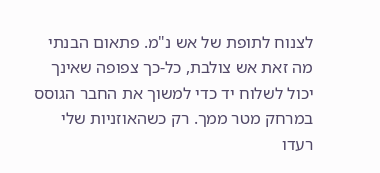לצנוח לתופת של אש נ"מ. פתאום הבנתי מה זאת אש צולבת, כל-כך צפופה שאינך יכול לשלוח יד כדי למשוך את החבר הגוסס במרחק מטר ממך. רק כשהאוזניות שלי רעדו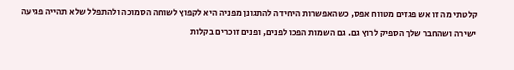קלטתי מה זו אש פגזים מטווח אפס, כשהאפשרות היחידה להתגונן מפניה היא לקפוץ לשוחה הסמוכה ולהתפלל שלא תהייה פגיעה ישירה ושהחבר שלך הספיק לרוץ גם. גם השמות הפכו לפנים, ופנים זוכרים בקלות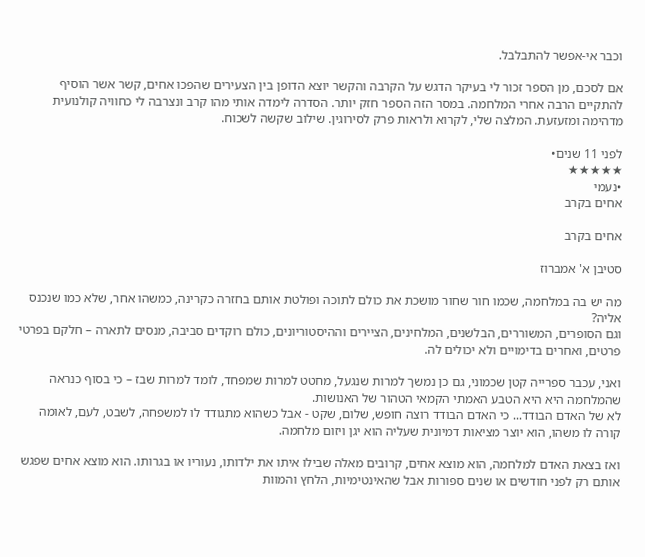וכבר אי-אפשר להתבלבל.

אם לסכם, מן הספר זכור לי בעיקר הדגש על הקרבה והקשר יוצא הדופן בין הצעירים שהפכו אחים, קשר אשר הוסיף להתקיים הרבה אחרי המלחמה. במסר הזה הספר חזק יותר. הסדרה לימדה אותי מהו קרב ונצרבה לי כחוויה קולנועית מדהימה ומזעזעת. המלצה שלי, לקרוא ולראות פרק לסירוגין. שילוב שקשה לשכוח.

לפני 11 שנים•
★★★★★
•נעמי
אחים בקרב

אחים בקרב

סטיבן א' אמברוז

מה יש בה במלחמה, שכמו חור שחור מושכת את כולם לתוכה ופולטת אותם בחזרה כקרינה, כמשהו אחר, שלא כמו שנכנס אליה?
וגם הסופרים, המשוררים, הבלשנים, המלחינים, הציירים וההיסטוריונים, כולם רוקדים סביבה, מנסים לתארה – חלקם בפרטי פרטים, ואחרים בדימויים ולא יכולים לה.

ואני, עכבר ספרייה קטן שכמוני, גם כן נמשך למרות שנגעל, מחטט למרות שמפחד, לומד למרות שבז – כי בסוף כנראה שהמלחמה היא היא הטבע האמתי הקמאי הטהור של האנושות.
לא של האדם הבודד... כי האדם הבודד רוצה חופש, שלום, שקט - אבל כשהוא מתגודד לו למשפחה, לשבט, לעם, לאומה קורה לו משהו, הוא יוצר מציאות דמיונית שעליה הוא יגן ויזום מלחמה.

ואז בצאת האדם למלחמה, הוא מוצא אחים, קרובים מאלה שבילו איתו את ילדותו, נעוריו או בגרותו. הוא מוצא אחים שפגש אותם רק לפני חודשים או שנים ספורות אבל שהאינטימיות, הלחץ והמוות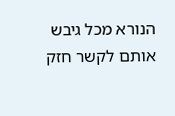הנורא מכל גיבש אותם לקשר חזק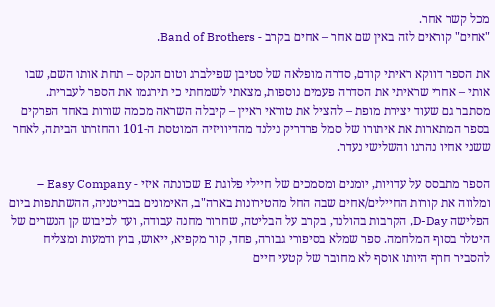מכל קשר אחר.
"אחים" קוראים לזה באין שם אחר – אחים בקרב - Band of Brothers.

את הספר דווקא ראיתי קודם, סדרה מופלאה של סטיבן שפילברג וטום הנקס – תחת אותו השם, שבו אותי – אחרי שראיתי את הסדרה פעמים נוספות, מצאתי לשמחתי כי תירגמו את הספר לעברית.
מסתבר גם שעוד יצירת מופת – להציל את טוראי ראיין – קיבלה השראה מכמה שורות באחד הפרקים בספר המתארות את איתורו של סמל פרדריק נילנד מהדיוויזיה המוטסת ה-101 והחזרתו הביתה, לאחר ששני אחיו נהרגו והשלישי נעדר.

הספר מתבסס על עדויות, יומנים ומסמכים של חיילי פלוגת E שכונתה איזי - Easy Company – ומלווה את קורות החיילים/אחים שבה החל מהטירונות בארה"ב, האימונים בבריטניה, ההשתתפות ביום הפלישה D-Day, הקרבות בהולנד, בקרב על הבליטה, שחרור מחנה עבודה, ועד לכיבוש קן הנשרים של היטלר בסוף המלחמה. ספר שמלא בסיפורי גבורה, פחד, קור מקפיא, ייאוש, בוץ ודמעות ומצליח להסביר חרף היותו אוסף לא מחובר של קטעי חיים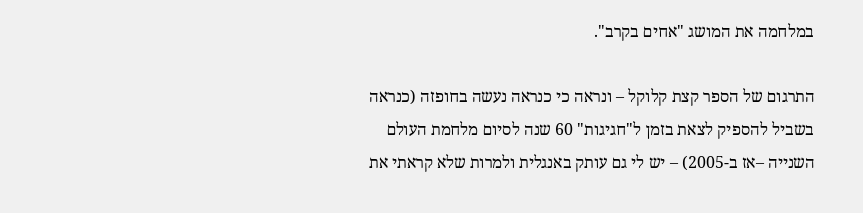במלחמה את המושג "אחים בקרב".

התרגום של הספר קצת קלוקל – ונראה כי כנראה נעשה בחופזה (כנראה בשביל להספיק לצאת בזמן ל"חגיגות" 60 שנה לסיום מלחמת העולם השנייה –אז ב-2005) – יש לי גם עותק באנגלית ולמרות שלא קראתי את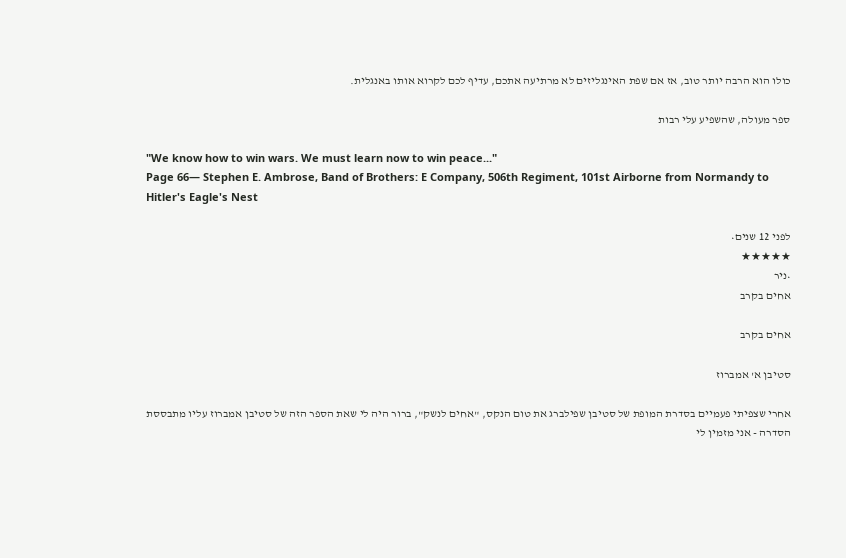כולו הוא הרבה יותר טוב, אז אם שפת האינגליזים לא מרתיעה אתכם, עדיף לכם לקרוא אותו באנגלית.

ספר מעולה, שהשפיע עלי רבות

"We know how to win wars. We must learn now to win peace..."
Page 66― Stephen E. Ambrose, Band of Brothers: E Company, 506th Regiment, 101st Airborne from Normandy to Hitler's Eagle's Nest

לפני 12 שנים•
★★★★★
•ניר
אחים בקרב

אחים בקרב

סטיבן א' אמברוז

אחרי שצפיתי פעמיים בסדרת המופת של סטיבן שפילברג את טום הנקס, "אחים לנשק", ברור היה לי שאת הספר הזה של סטיבן אמברוז עליו מתבססת הסדרה - אני מזמין לי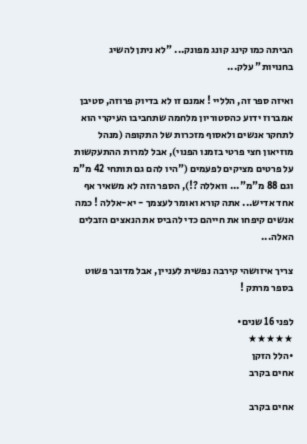הביתה כמו קינג קונג מפונק... "לא ניתן להשיג בחנויות" עלק...

ואיזה ספר זה, הלליי ! אמנם זו לא בדיוק פרוזה, סטיבן אמברוז ידוע כהסטוריון מלחמה שתחביבו העיקרי הוא לתחקר אנשים ולאסוף מזכרות של התקופה (מנהל מוזיאון חצי פרטי בזמנו הפנוי), אבל למרות ההתעקשות על פרטים מציקים לפעמים ("היו להם גם תותחי 42 מ"מ וגם 88 מ"מ"... וואללה ?!), הספר הזה לא משאיר אף אחד אדיש... אתה קורא ואומר לעצמך - יא-אללה ! כמה אנשים קיפחו את חייהם כדי להביס את הנאצים הזבלים האלה...

צריך איזושהי קירבה נפשית לעניין, אבל מדובר פשוט בספר מרתק !

לפני 16 שנים•
★★★★★
•הלל הזקן
אחים בקרב

אחים בקרב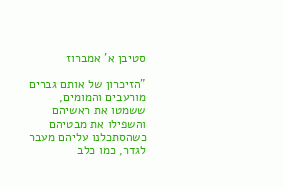סטיבן א' אמברוז

"הזיכרון של אותם גברים מורעבים והמומים, ששמטו את ראשיהם והשפילו את מבטיהם כשהסתכלנו עליהם מעבר לגדר, כמו כלב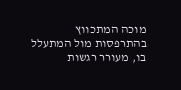מוכה המתכווץ בהתרפסות מול המתעלל בו, מעורר רגשות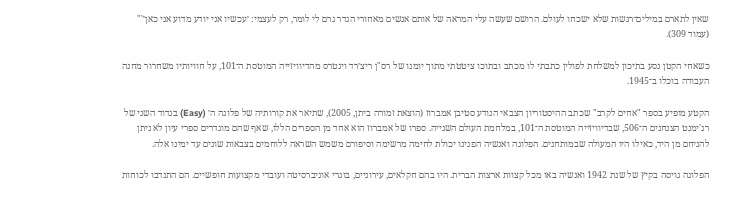שאין לתארם במילים־רגשות שלא ישכחו לעולם. הרושם שעשה עלי המראה של אותם אנשים מאחורי הגדר גרם לי לומר, רק לעצמי: ׳עכשיו אני יודע מדוע אני כאן׳'" (עמוד 309).

כשאחי הקטן נסע בתיכון למשלחת לפולין כתבתי לו מכתב ובתוכו ציטטתי מתוך יומנו של רס"ן ריצ׳רד וינטרס מהדיוויזייה המוטסת ה־101, על חוויותיו משחרור מחנה העבודה בוכלו ב־1945.

הקטע מופיע בספר "אחים לקרב" שכתב ההיסטוריון הצבאי הנודע סטיבן אמברוז (הוצאת זמורה ביתן, 2005), שתיאר את קורותיה של פלוגה ה׳ (Easy) בגדוד השני של רג'ימנט הצנחנים ה־506, שבדיוויזייה המוטסת ה־101, במלחמת העולם השנייה. ספרו של אמברוז הוא אחד מן הספרים הללו, שאף שהם מוגדרים ספרי עיון לא ניתן להניחם מן היד, כאילו היו המעולה שבמותחנים. הפלוגה ואנשיה הפגינו יכולת לחימה מרשימה וסיפורם משמש השראה ללוחמים בצבאות שונים עד ימינו אלה.

הפלוגה גויסה בקיץ של שנת 1942 ואנשיה באו מכל קצוות ארצות הברית. היו בהם חקלאים, עירוניים, בוגרי אוניברסיטה ועובדי מקצועות חופשיים. הם התנדבו לכוחות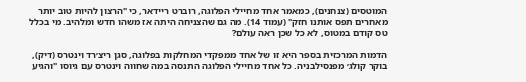המוטסים (צנחנים), כמאמר אחד מחיילי הפלוגה, רוברט ריידאר, כי "הרצון להיות טוב יותר מאחרים תפס אותנו חזק" (עמוד 14). מה גם שהצניחה היתה אז משהו חדש ומלהיב. מי בכלל טס קודם במטוס, לא כל שכן ראה עולם?

הדמות המרכזית בספר היא זו של אחד ממפקדי המחלקות בפלוגה, סגן ריצ׳רד וינטרס (דיק), בוקר קולג׳ מפנסילבניה. כל אחד מחיילי הפלוגה התנסה במה שחווה וינטרס עם גיוסו "והגיע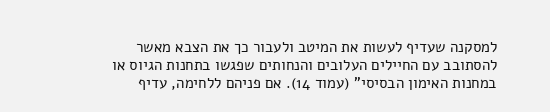למסקנה שעדיף לעשות את המיטב ולעבור כך את הצבא מאשר להסתובב עם החיילים העלובים והנחותים שפגשו בתחנות הגיוס או במחנות האימון הבסיסי" (עמוד 14). אם פניהם ללחימה, עדיף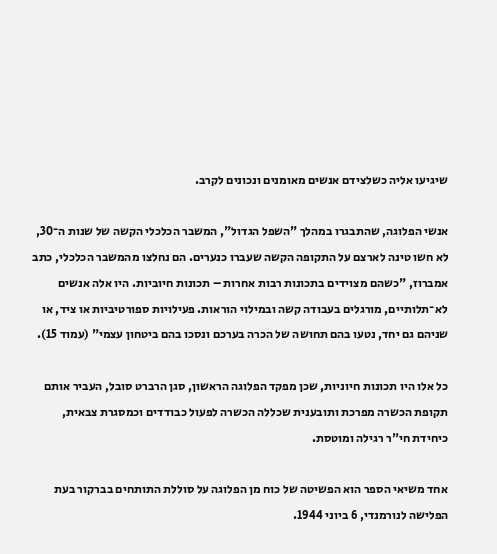שיגיעו אליה כשלצידם אנשים מאומנים ונכונים לקרב.

אנשי הפלוגה, שהתבגרו במהלך "השפל הגדול", המשבר הכלכלי הקשה של שנות ה־30, לא חשו טינה לארצם על התקופה הקשה שעברו כנערים. הם נחלצו מהמשבר הכלכלי, כתב אמברוז, "כשהם מצוידים בתכונות רבות אחרות – תכונות חיוביות. היו אלה אנשים לא־תלותיים, מורגלים בעבודה קשה ובמילוי הוראות. פעילויות ספורטיביות או ציד, או שניהם גם יחד, נטעו בהם תחושה של הכרה בערכם ונסכו בהם ביטחון עצמי" (עמוד 15).

כל אלו היו תכונות חיוניות, שכן מפקד הפלוגה הראשון, סגן הרברט סובל, העביר אותם תקופת הכשרה מפרכת ותובענית שכללה הכשרה לפעול כבודדים וכמסגרת צבאית, כיחידת חי"ר רגילה ומוטסת.

אחד משיאי הספר הוא הפשיטה של כוח מן הפלוגה על סוללת התותחים בברקור בעת הפלישה לנורמנדי, 6 ביוני 1944.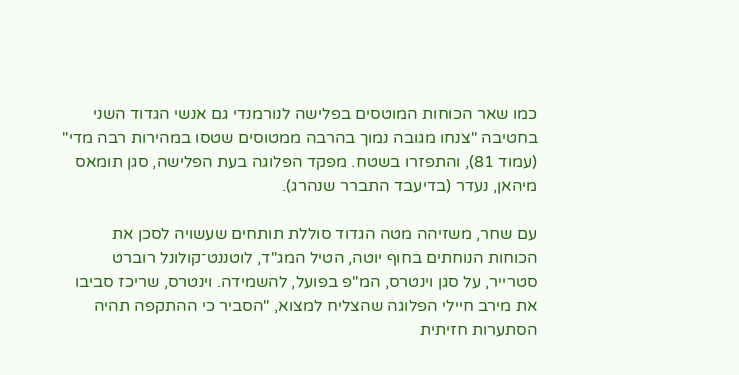כמו שאר הכוחות המוטסים בפלישה לנורמנדי גם אנשי הגדוד השני בחטיבה "צנחו מגובה נמוך בהרבה ממטוסים שטסו במהירות רבה מדי" (עמוד 81), והתפזרו בשטח. מפקד הפלוגה בעת הפלישה, סגן תומאס מיהאן, נעדר (בדיעבד התברר שנהרג).

עם שחר, משזיהה מטה הגדוד סוללת תותחים שעשויה לסכן את הכוחות הנוחתים בחוף יוטה, הטיל המג"ד, לוטננט־קולונל רוברט סטרייר, על סגן וינטרס, המ"פ בפועל, להשמידה. וינטרס, שריכז סביבו את מירב חיילי הפלוגה שהצליח למצוא, "הסביר כי ההתקפה תהיה הסתערות חזיתית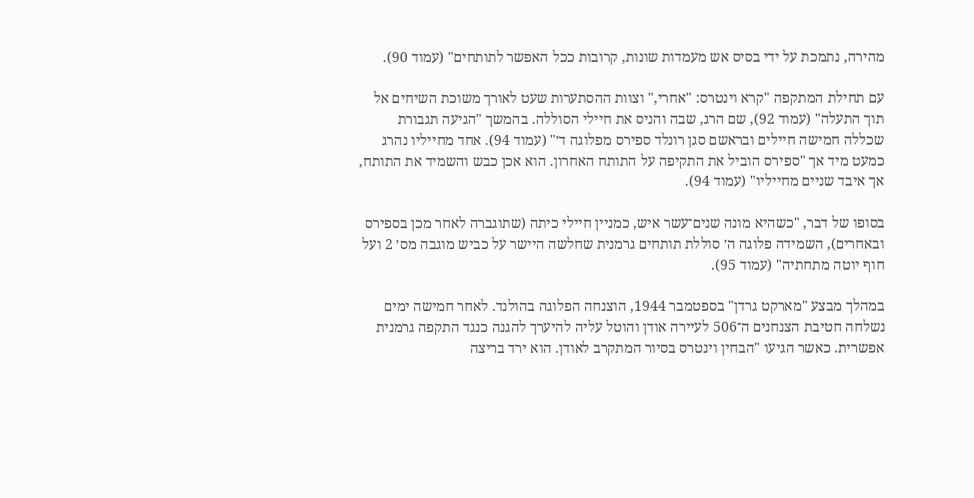מהירה, נתמכת על ידי בסיס אש מעמדות שונות, קרובות ככל האפשר לתותחים" (עמוד 90).

עם תחילת המתקפה "קרא וינטרס: "אחרי," וצוות ההסתערות שעט לאורך משוכת השיחים אל תוך התעלה" (עמוד 92), שם הרג, שבה והניס את חיילי הסוללה. בהמשך "הגיעה תגבורת שכללה חמישה חיילים ובראשם סגן רונלד ספירס מפלוגה ד׳" (עמוד 94). אחד מחייליו נהרג כמעט מיד אך "ספירס הוביל את התקיפה על התותח האחרון. הוא אכן כבש והשמיד את התותח, אך איבד שניים מחייליו" (עמוד 94).

בסופו של דבר, "כשהיא מונה שנים־עשר איש, כמניין חיילי כיתה (שתוגברה לאחר מכן בספירס ובאחרים), השמידה פלוגה ה׳ סוללת תותחים גרמנית שחלשה היישר על כביש מוגבה מס׳ 2 ועל חוף יוטה מתחתיה" (עמוד 95).

במהלך מבצע "מארקט גרדן" בספטמבר 1944, הוצנחה הפלוגה בהולנד. לאחר חמישה ימים נשלחה חטיבת הצנחנים ה־506 לעיירה אודן והוטל עליה להיערך להגנה כנגד התקפה גרמנית אפשרית. כאשר הגיעו "הבחין וינטרס בסיור המתקרב לאודן. הוא ירד בריצה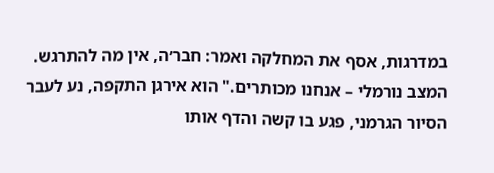במדרגות, אסף את המחלקה ואמר: חבר׳ה, אין מה להתרגש. המצב נורמלי – אנחנו מכותרים." הוא אירגן התקפה, נע לעבר הסיור הגרמני, פגע בו קשה והדף אותו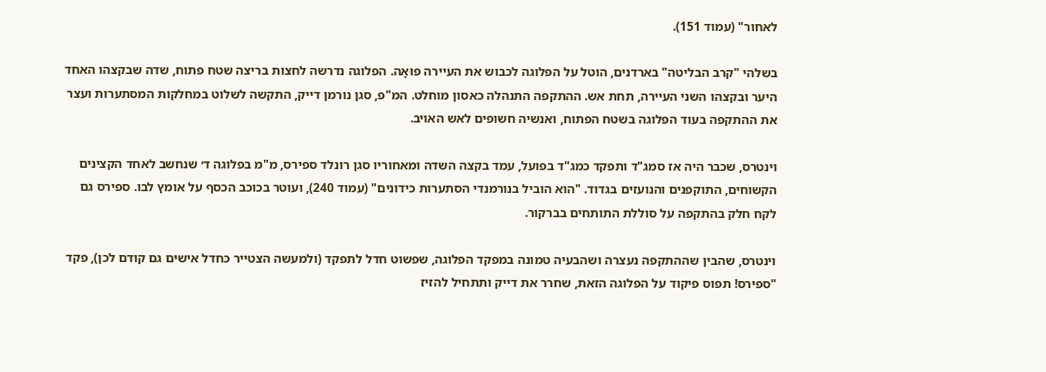לאחור" (עמוד 151).

בשלהי "קרב הבליטה" בארדנים, הוטל על הפלוגה לכבוש את העיירה פוּאָה. הפלוגה נדרשה לחצות בריצה שטח פתוח, שדה שבקצהו האחד היער ובקצהו השני העיירה, תחת אש. ההתקפה התנהלה כאסון מוחלט. המ"פ, סגן נורמן דייק, התקשה לשלוט במחלקות המסתערות ועצר את ההתקפה בעוד הפלוגה בשטח הפתוח, ואנשיה חשופים לאש האויב.

וינטרס, שכבר היה אז סמג"ד ותפקד כמג"ד בפועל, עמד בקצה השדה ומאחוריו סגן רונלד ספירס, מ"מ בפלוגה ד׳ שנחשב לאחד הקצינים הקשוחים, התוקפנים והנועזים בגדוד. "הוא הוביל בנורמנדי הסתערות כידונים" (עמוד 240), ועוטר בכוכב הכסף על אומץ לבו. ספירס גם לקח חלק בהתקפה על סוללת התותחים בברקור.

וינטרס, שהבין שההתקפה נעצרה ושהבעיה טמונה במפקד הפלוגה, שפשוט חדל לתפקד (ולמעשה הצטייר כחדל אישים גם קודם לכן), פקד "ספירס! תפוס פיקוד על הפלוגה הזאת, שחרר את דייק ותתחיל להזיז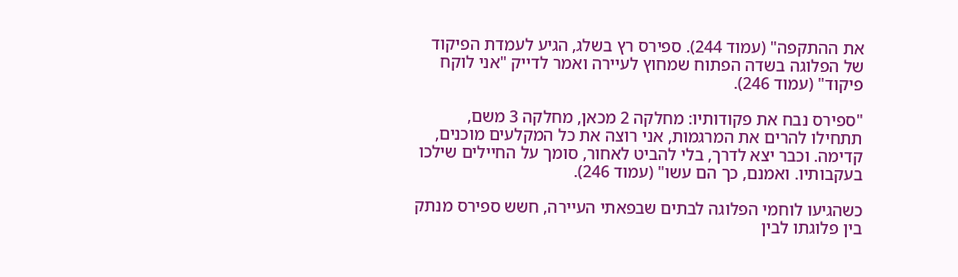את ההתקפה" (עמוד 244). ספירס רץ בשלג, הגיע לעמדת הפיקוד של הפלוגה בשדה הפתוח שמחוץ לעיירה ואמר לדייק "אני לוקח פיקוד" (עמוד 246).

"ספירס נבח את פקודותיו: מחלקה 2 מכאן, מחלקה 3 משם, תתחילו להרים את המרגמות, אני רוצה את כל המקלעים מוכנים, קדימה. וכבר יצא לדרך, בלי להביט לאחור, סומך על החיילים שילכו בעקבותיו. ואמנם, כך הם עשו" (עמוד 246).

כשהגיעו לוחמי הפלוגה לבתים שבפאתי העיירה, חשש ספירס מנתק בין פלוגתו לבין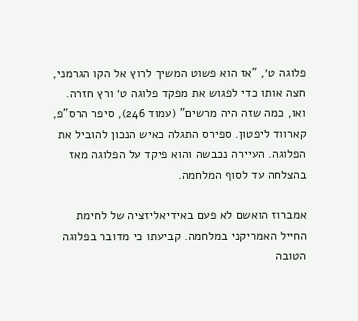פלוגה ט׳, "אז הוא פשוט המשיך לרוץ אל הקו הגרמני, חצה אותו כדי לפגוש את מפקד פלוגה ט׳ ורץ חזרה. ואו, כמה שזה היה מרשים" (עמוד 246), סיפר הרס"פ, קארווד ליפטון. ספירס התגלה כאיש הנכון להוביל את הפלוגה. העיירה נכבשה והוא פיקד על הפלוגה מאז בהצלחה עד לסוף המלחמה.

אמברוז הואשם לא פעם באידיאליזציה של לחימת החייל האמריקני במלחמה. קביעתו כי מדובר בפלוגה הטובה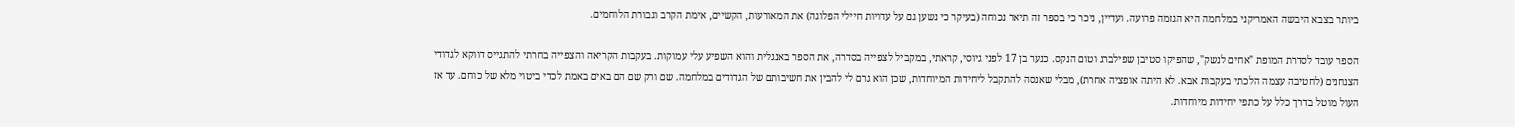ביותר בצבא היבשה האמריקני במלחמה היא הגזמה פרועה. ועדיין, ניכר כי בספר זה תיאר נכוחה (בעיקר כי נשען גם על עדויות חיילי הפלוגה) את המאורעות, הקשיים, אימת הקרב וגבורת הלוחמים.

הספר עובד לסדרת המופת "אחים לנשק", שהפיקו סטיבן שפילברג וטום הנקס. כנער בן 17 לפני גיוסי, קראתי, במקביל לצפייה בסדרה, את הספר באנגלית והוא השפיע עלי עמוקות. בעקבות הקריאה והצפייה בחרתי להתגייס דווקא לגדודי הצנחנים (לחטיבה עצמה הלכתי בעקבות אבא. לא היתה אופציה אחרת), מבלי שאנסה להתקבל ליחידות המיוחדות, שכן הוא גרם לי להבין את חשיבותם של הגדודים במלחמה. שם ורק שם הם באים באמת לכדי ביטוי מלא של כוחם. עד אז העול מוטל בדרך כלל על כתפי יחידות מיוחדות.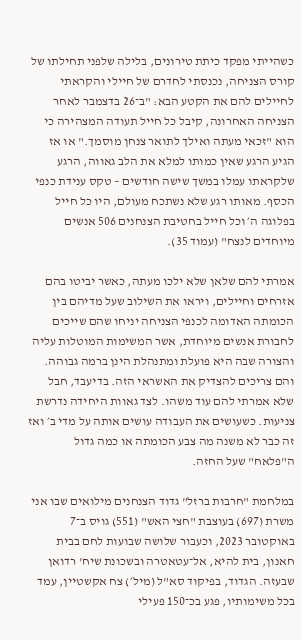כשהייתי מפקד כיתת טירונים, בלילה שלפני תחילתו של קורס הצניחה, נכנסתי לחדרם של חיילי והקראתי לחיילים להם את הקטע הבא: "ב־26 בדצמבר לאחר הצניחה האחרונה, קיבל כל חייל תעודה המצהירה כי הוא "זכאי מעתה ואילך לתואר צנחן מוסמך." או אז הגיע הרגע שאין כמותו למלא את הלב גאווה, הרגע שלקראתו עמלו במשך שישה חודשים – טקס ענידת כנפי הכסף. מאותו רגע שלא נשתכח מעולם, היו כל חייל בפלוגה ה׳ וכל חייל בחטיבת הצנחנים 506 אנשים מיוחדים לנצח" (עמוד 35).

אמרתי להם שלאן שלא ילכו מעתה, כאשר יביטו בהם אזרחים וחיילים, ויראו את השילוב שעל מדיהם בין הכומתה האדומה לכנפי הצניחה יניחו שהם שייכים לחבורת אנשים מיוחדת, אשר המשימות המוטלות עליה והצורה שבה היא פועלת ומתנהלת הינן ברמה גבוהה. והם צריכים להצדיק את האשראי הזה. בדיעבד, חבל שלא אמרתי להם עוד משהו. לצד גאוות היחידה נדרשת צניעות. כשעושים את העבודה עושים אותה על מדי ב׳ ואז זה כבר לא משנה מה צבע הכומתה או כמה גדול ה"פלאח" שעל החזה.

במלחמת "חרבות ברזל" גדוד הצנחנים מילואים שבו אני משרת (697) בעוצבת "חצי האש" (551) גויס ב־7 באוקטובר 2023, וכעבור שלושה שבועות לחם בבית חאנון, בית להיא, אל־עטאטרה ובשכונת שיח' רדואן שבעזה. הגדוד, בפיקוד סא"ל (מיל׳) צח אקשטיין, עמד בכל משימותיו, פגע בכ־150 פעילי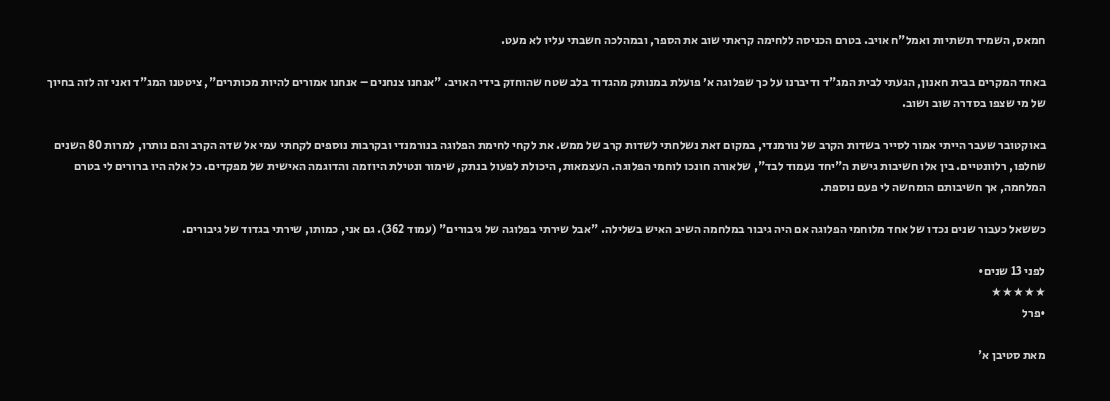חמאס, השמיד תשתיות ואמל"ח אויב. בטרם הכניסה ללחימה קראתי שוב את הספר, ובמהלכה חשבתי עליו לא מעט.

באחד המקרים בבית חאנון, הגעתי לבית המג"ד ודיברנו על כך שפלוגה א׳ פועלת במנותק מהגדוד בלב שטח שהוחזק בידי האויב. "אנחנו צנחנים – אנחנו אמורים להיות מכותרים", ציטטנו המג"ד ואני זה לזה בחיוך של מי שצפו בסדרה שוב ושוב.

באוקטובר שעבר הייתי אמור לסייר בשדות הקרב של נורמנדי, במקום זאת נשלחתי לשדות קרב של ממש. את לקחי לחימת הפלוגה בנורמנדי ובקרבות נוספים לקחתי עמי אל שדה הקרב והם נותרו, למרות 80 השנים שחלפו, רלוונטיים. בין אלו חשיבות גישת ה"יחד נעמוד לבד", שלאורה חונכו לוחמי הפלוגה. העצמאות, היכולת לפעול בנתק, שימור ונטילת היוזמה והדוגמה האישית של מפקדים. כל אלה היו ברורים לי בטרם המלחמה, אך חשיבותם הומחשה לי פעם נוספת.

כששאל כעבור שנים נכדו של אחד מלוחמי הפלוגה אם היה גיבור במלחמה השיב האיש בשלילה. "אבל שירתי בפלוגה של גיבורים" (עמוד 362). גם אני, כמותו, שירתי בגדוד של גיבורים.

לפני 13 שנים•
★★★★★
•פרל

מאת סטיבן א'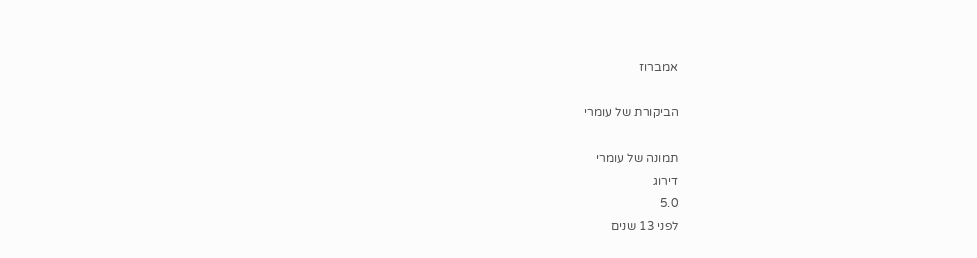אמברוז

הביקורת של עומרי

תמונה של עומרי
דירוג
5.0
לפני 13 שנים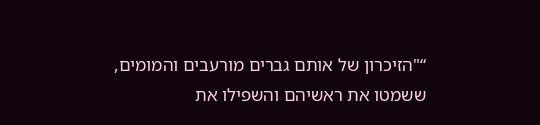“"הזיכרון של אותם גברים מורעבים והמומים, ששמטו את ראשיהם והשפילו את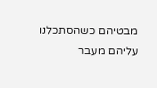מבטיהם כשהסתכלנו עליהם מעבר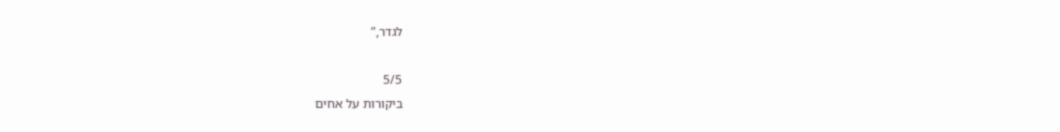לגדר,”

5/5
ביקורות על אחים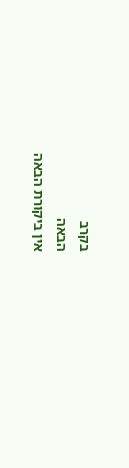בקרב
הבאה
אין ביקורת הבאה